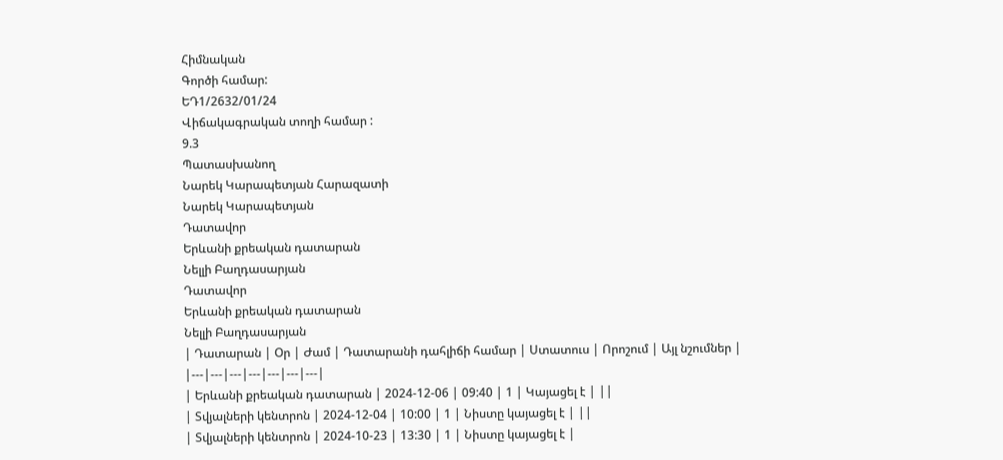Հիմնական
Գործի համար:
ԵԴ1/2632/01/24
Վիճակագրական տողի համար :
9.3
Պատասխանող
Նարեկ Կարապետյան Հարազատի
Նարեկ Կարապետյան
Դատավոր
Երևանի քրեական դատարան
Նելլի Բաղդասարյան
Դատավոր
Երևանի քրեական դատարան
Նելլի Բաղդասարյան
| Դատարան | Օր | Ժամ | Դատարանի դահլիճի համար | Ստատուս | Որոշում | Այլ նշումներ |
|---|---|---|---|---|---|---|
| Երևանի քրեական դատարան | 2024-12-06 | 09:40 | 1 | Կայացել է | ||
| Տվյալների կենտրոն | 2024-12-04 | 10:00 | 1 | Նիստը կայացել է | ||
| Տվյալների կենտրոն | 2024-10-23 | 13:30 | 1 | Նիստը կայացել է |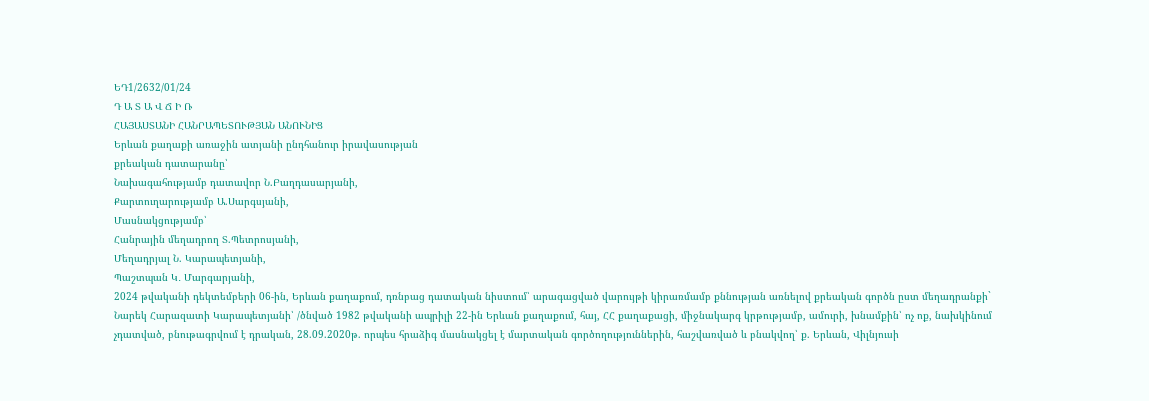ԵԴ1/2632/01/24
Դ Ա Տ Ա Վ Ճ Ի Ռ
ՀԱՅԱՍՏԱՆԻ ՀԱՆՐԱՊԵՏՈՒԹՅԱՆ ԱՆՈՒՆԻՑ
Երևան քաղաքի առաջին ատյանի ընդհանուր իրավասության
քրեական դատարանը՝
Նախագահությամբ դատավոր Ն.Բաղդասարյանի,
Քարտուղարությամբ Ա.Սարգսյանի,
Մասնակցությամբ՝
Հանրային մեղադրող Տ.Պետրոսյանի,
Մեղադրյալ Ն. Կարապետյանի,
Պաշտպան Կ․ Մարգարյանի,
2024 թվականի դեկտեմբերի 06-ին, Երևան քաղաքում, դռնբաց դատական նիստում՝ արագացված վարույթի կիրառմամբ քննության առնելով քրեական գործն ըստ մեղադրանքի`
Նարեկ Հարազատի Կարապետյանի՝ /ծնված 1982 թվականի ապրիլի 22-ին Երևան քաղաքում, հայ, ՀՀ քաղաքացի, միջնակարգ կրթությամբ, ամուրի, խնամքին՝ ոչ ոք, նախկինում չդատված, բնութագրվում է դրական, 28.09.2020թ. որպես հրաձիգ մասնակցել է մարտական գործողություններին, հաշվառված և բնակվող՝ ք. Երևան, Վիլնյուսի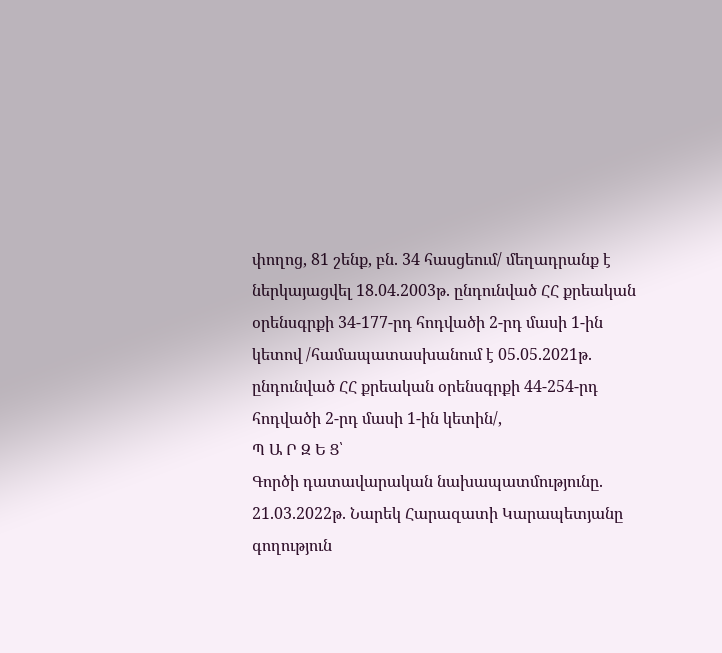փողոց, 81 շենք, բն. 34 հասցեում/ մեղադրանք է ներկայացվել 18.04.2003թ. ընդունված ՀՀ քրեական օրենսգրքի 34-177-րդ հոդվածի 2-րդ մասի 1-ին կետով /համապատասխանում է 05.05.2021թ. ընդունված ՀՀ քրեական օրենսգրքի 44-254-րդ հոդվածի 2-րդ մասի 1-ին կետին/,
Պ Ա Ր Զ Ե Ց՝
Գործի դատավարական նախապատմությունը.
21.03.2022թ. Նարեկ Հարազատի Կարապետյանը գողություն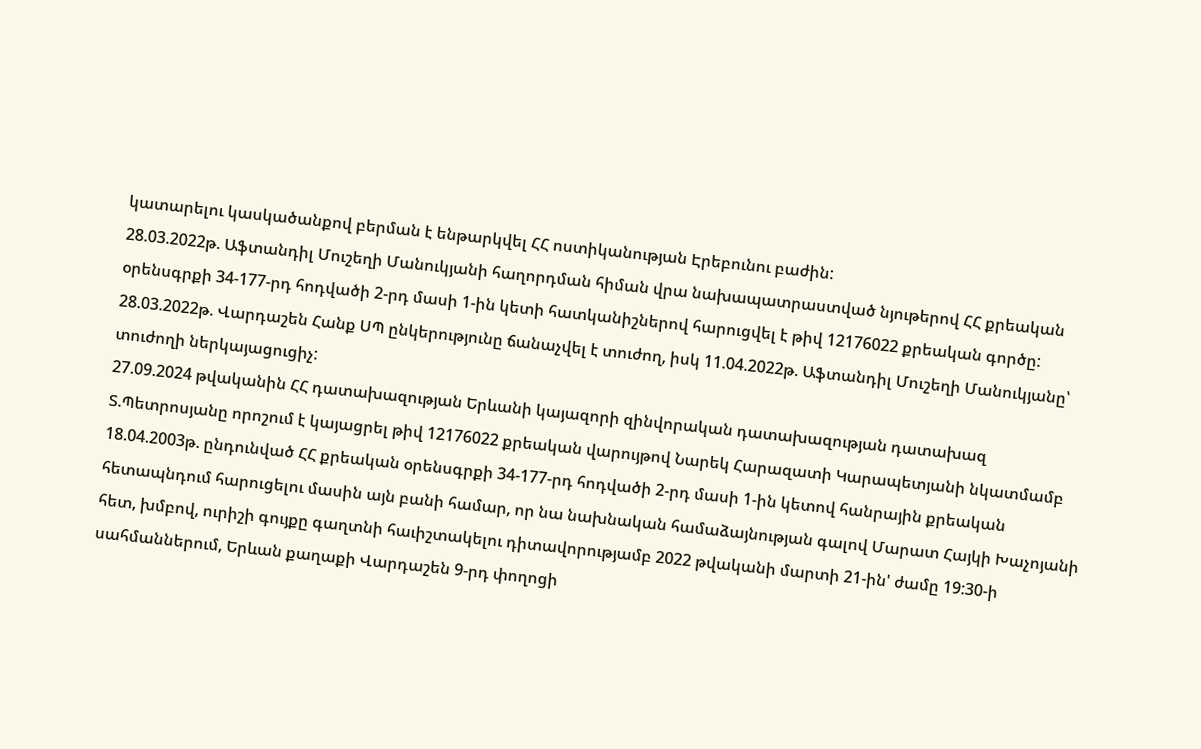կատարելու կասկածանքով բերման է ենթարկվել ՀՀ ոստիկանության Էրեբունու բաժին:
28.03.2022թ. Աֆտանդիլ Մուշեղի Մանուկյանի հաղորդման հիման վրա նախապատրաստված նյութերով ՀՀ քրեական օրենսգրքի 34-177-րդ հոդվածի 2-րդ մասի 1-ին կետի հատկանիշներով հարուցվել է թիվ 12176022 քրեական գործը:
28.03.2022թ. Վարդաշեն Հանք ՍՊ ընկերությունը ճանաչվել է տուժող, իսկ 11.04.2022թ. Աֆտանդիլ Մուշեղի Մանուկյանը՝ տուժողի ներկայացուցիչ:
27.09.2024 թվականին ՀՀ դատախազության Երևանի կայազորի զինվորական դատախազության դատախազ Տ.Պետրոսյանը որոշում է կայացրել թիվ 12176022 քրեական վարույթով Նարեկ Հարազատի Կարապետյանի նկատմամբ 18.04.2003թ. ընդունված ՀՀ քրեական օրենսգրքի 34-177-րդ հոդվածի 2-րդ մասի 1-ին կետով հանրային քրեական հետապնդում հարուցելու մասին այն բանի համար, որ նա նախնական համաձայնության գալով Մարատ Հայկի Խաչոյանի հետ, խմբով, ուրիշի գույքը գաղտնի հաւիշտակելու դիտավորությամբ 2022 թվականի մարտի 21-ին' ժամը 19:30-ի սահմաններում, Երևան քաղաքի Վարդաշեն 9-րդ փողոցի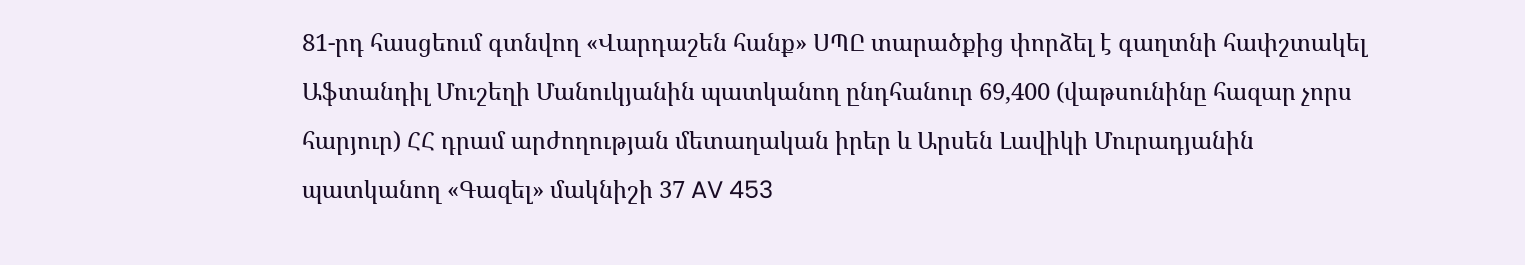81-րդ հասցեում գտնվող «Վարդաշեն հանք» ՍՊԸ տարածքից փորձել է գաղտնի հափշտակել Աֆտանդիլ Մուշեղի Մանուկյանին պատկանող ընդհանուր 69,400 (վաթսունինը հազար չորս հարյուր) ՀՀ դրամ արժողության մետաղական իրեր և Արսեն Լավիկի Մուրադյանին պատկանող «Գազել» մակնիշի 37 AV 453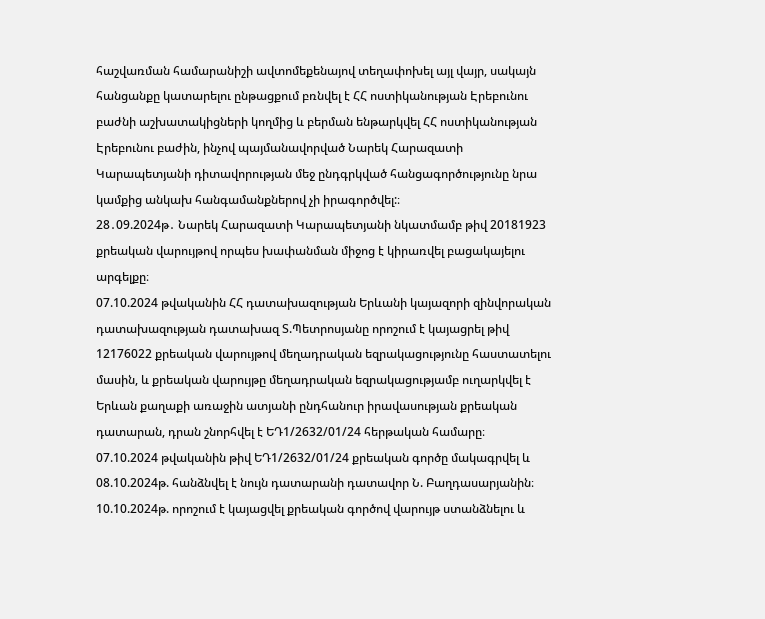հաշվառման համարանիշի ավտոմեքենայով տեղափոխել այլ վայր, սակայն հանցանքը կատարելու ընթացքում բռնվել է ՀՀ ոստիկանության Էրեբունու բաժնի աշխատակիցների կողմից և բերման ենթարկվել ՀՀ ոստիկանության Էրեբունու բաժին, ինչով պայմանավորված Նարեկ Հարազատի Կարապետյանի դիտավորության մեջ ընդգրկված հանցագործությունը նրա կամքից անկախ հանգամանքներով չի իրագործվել:։
28․09.2024թ․ Նարեկ Հարազատի Կարապետյանի նկատմամբ թիվ 20181923 քրեական վարույթով որպես խափանման միջոց է կիրառվել բացակայելու արգելքը։
07.10.2024 թվականին ՀՀ դատախազության Երևանի կայազորի զինվորական դատախազության դատախազ Տ.Պետրոսյանը որոշում է կայացրել թիվ 12176022 քրեական վարույթով մեղադրական եզրակացությունը հաստատելու մասին, և քրեական վարույթը մեղադրական եզրակացությամբ ուղարկվել է Երևան քաղաքի առաջին ատյանի ընդհանուր իրավասության քրեական դատարան, դրան շնորհվել է ԵԴ1/2632/01/24 հերթական համարը։
07.10.2024 թվականին թիվ ԵԴ1/2632/01/24 քրեական գործը մակագրվել և 08.10.2024թ. հանձնվել է նույն դատարանի դատավոր Ն. Բաղդասարյանին։
10.10.2024թ. որոշում է կայացվել քրեական գործով վարույթ ստանձնելու և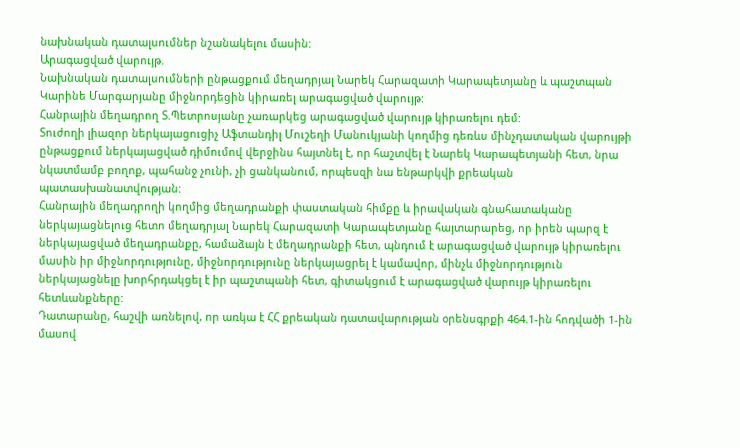նախնական դատալսումներ նշանակելու մասին:
Արագացված վարույթ.
Նախնական դատալսումների ընթացքում մեղադրյալ Նարեկ Հարազատի Կարապետյանը և պաշտպան Կարինե Մարգարյանը միջնորդեցին կիրառել արագացված վարույթ:
Հանրային մեղադրող Տ.Պետրոսյանը չառարկեց արագացված վարույթ կիրառելու դեմ:
Տուժողի լիազոր ներկայացուցիչ Աֆտանդիլ Մուշեղի Մանուկյանի կողմից դեռևս մինչդատական վարույթի ընթացքում ներկայացված դիմումով վերջինս հայտնել է, որ հաշտվել է Նարեկ Կարապետյանի հետ, նրա նկատմամբ բողոք, պահանջ չունի, չի ցանկանում, որպեսզի նա ենթարկվի քրեական պատասխանատվության:
Հանրային մեղադրողի կողմից մեղադրանքի փաստական հիմքը և իրավական գնահատականը ներկայացնելուց հետո մեղադրյալ Նարեկ Հարազատի Կարապետյանը հայտարարեց, որ իրեն պարզ է ներկայացված մեղադրանքը, համաձայն է մեղադրանքի հետ, պնդում է արագացված վարույթ կիրառելու մասին իր միջնորդությունը, միջնորդությունը ներկայացրել է կամավոր, մինչև միջնորդություն ներկայացնելը խորհրդակցել է իր պաշտպանի հետ, գիտակցում է արագացված վարույթ կիրառելու հետևանքները:
Դատարանը, հաշվի առնելով, որ առկա է ՀՀ քրեական դատավարության օրենսգրքի 464.1-ին հոդվածի 1-ին մասով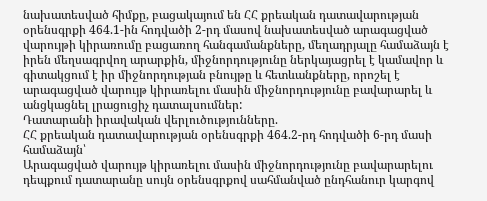նախատեսված հիմքը, բացակայում են ՀՀ քրեական դատավարության օրենսգրքի 464.1-ին հոդվածի 2-րդ մասով նախատեսված արագացված վարույթի կիրառումը բացառող հանգամանքները, մեղադրյալը համաձայն է իրեն մեղսագրվող արարքին, միջնորդությունը ներկայացրել է կամավոր և գիտակցում է իր միջնորդության բնույթը և հետևանքները, որոշել է արագացված վարույթ կիրառելու մասին միջնորդությունը բավարարել և անցկացնել լրացուցիչ դատալսումներ:
Դատարանի իրավական վերլուծությունները.
ՀՀ քրեական դատավարության օրենսգրքի 464.2-րդ հոդվածի 6-րդ մասի համաձայն՝
Արագացված վարույթ կիրառելու մասին միջնորդությունը բավարարելու դեպքում դատարանը սույն օրենսգրքով սահմանված ընդհանուր կարգով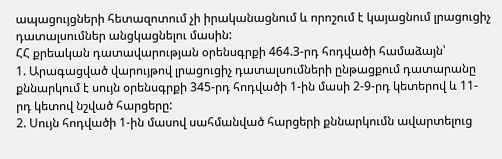ապացույցների հետազոտում չի իրականացնում և որոշում է կայացնում լրացուցիչ դատալսումներ անցկացնելու մասին:
ՀՀ քրեական դատավարության օրենսգրքի 464.3-րդ հոդվածի համաձայն՝
1. Արագացված վարույթով լրացուցիչ դատալսումների ընթացքում դատարանը քննարկում է սույն օրենսգրքի 345-րդ հոդվածի 1-ին մասի 2-9-րդ կետերով և 11-րդ կետով նշված հարցերը:
2. Սույն հոդվածի 1-ին մասով սահմանված հարցերի քննարկումն ավարտելուց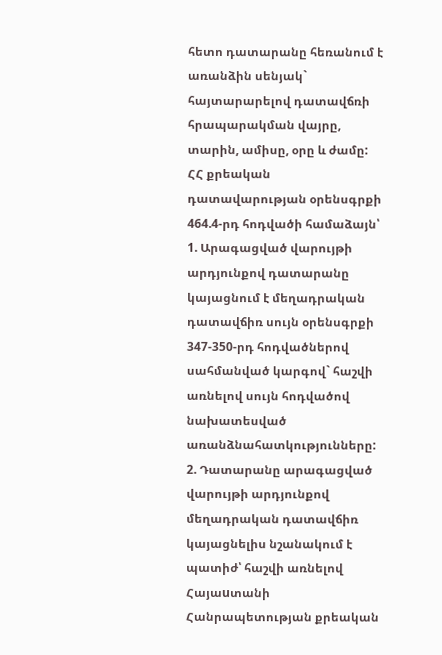հետո դատարանը հեռանում է առանձին սենյակ` հայտարարելով դատավճռի հրապարակման վայրը, տարին, ամիսը, օրը և ժամը:
ՀՀ քրեական դատավարության օրենսգրքի 464.4-րդ հոդվածի համաձայն՝
1. Արագացված վարույթի արդյունքով դատարանը կայացնում է մեղադրական դատավճիռ սույն օրենսգրքի 347-350-րդ հոդվածներով սահմանված կարգով` հաշվի առնելով սույն հոդվածով նախատեսված առանձնահատկությունները:
2. Դատարանը արագացված վարույթի արդյունքով մեղադրական դատավճիռ կայացնելիս նշանակում է պատիժ՝ հաշվի առնելով Հայաuտանի Հանրապետության քրեական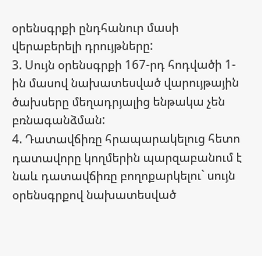օրենսգրքի ընդհանուր մասի վերաբերելի դրույթները:
3. Սույն օրենսգրքի 167-րդ հոդվածի 1-ին մասով նախատեսված վարույթային ծախսերը մեղադրյալից ենթակա չեն բռնագանձման:
4. Դատավճիռը հրապարակելուց հետո դատավորը կողմերին պարզաբանում է նաև դատավճիռը բողոքարկելու` սույն օրենսգրքով նախատեսված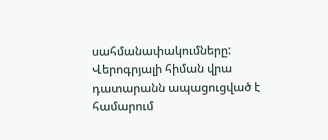սահմանափակումները:
Վերոգրյալի հիման վրա դատարանն ապացուցված է համարում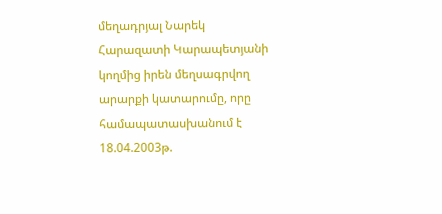մեղադրյալ Նարեկ Հարազատի Կարապետյանի կողմից իրեն մեղսագրվող արարքի կատարումը, որը համապատասխանում է 18.04.2003թ.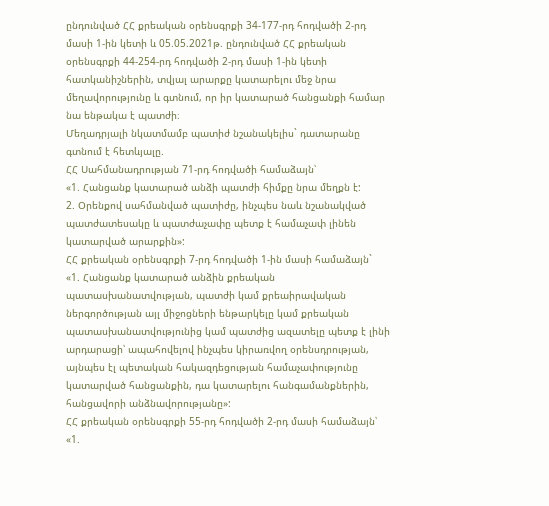ընդունված ՀՀ քրեական օրենսգրքի 34-177-րդ հոդվածի 2-րդ մասի 1-ին կետի և 05.05.2021թ. ընդունված ՀՀ քրեական օրենսգրքի 44-254-րդ հոդվածի 2-րդ մասի 1-ին կետի հատկանիշներին, տվյալ արարքը կատարելու մեջ նրա մեղավորությունը և գտնում, որ իր կատարած հանցանքի համար նա ենթակա է պատժի։
Մեղադրյալի նկատմամբ պատիժ նշանակելիս` դատարանը գտնում է հետևյալը.
ՀՀ Սահմանադրության 71-րդ հոդվածի համաձայն՝
«1. Հանցանք կատարած անձի պատժի հիմքը նրա մեղքն է:
2. Օրենքով սահմանված պատիժը, ինչպես նաև նշանակված պատժատեսակը և պատժաչափը պետք է համաչափ լինեն կատարված արարքին»:
ՀՀ քրեական օրենսգրքի 7-րդ հոդվածի 1-ին մասի համաձայն`
«1. Հանցանք կատարած անձին քրեական պատասխանատվության, պատժի կամ քրեաիրավական ներգործության այլ միջոցների ենթարկելը կամ քրեական պատասխանատվությունից կամ պատժից ազատելը պետք է լինի արդարացի՝ ապահովելով ինչպես կիրառվող օրենսդրության, այնպես էլ պետական հակազդեցության համաչափությունը կատարված հանցանքին, դա կատարելու հանգամանքներին, հանցավորի անձնավորությանը»:
ՀՀ քրեական օրենսգրքի 55-րդ հոդվածի 2-րդ մասի համաձայն՝
«1.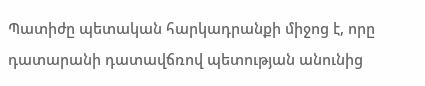Պատիժը պետական հարկադրանքի միջոց է, որը դատարանի դատավճռով պետության անունից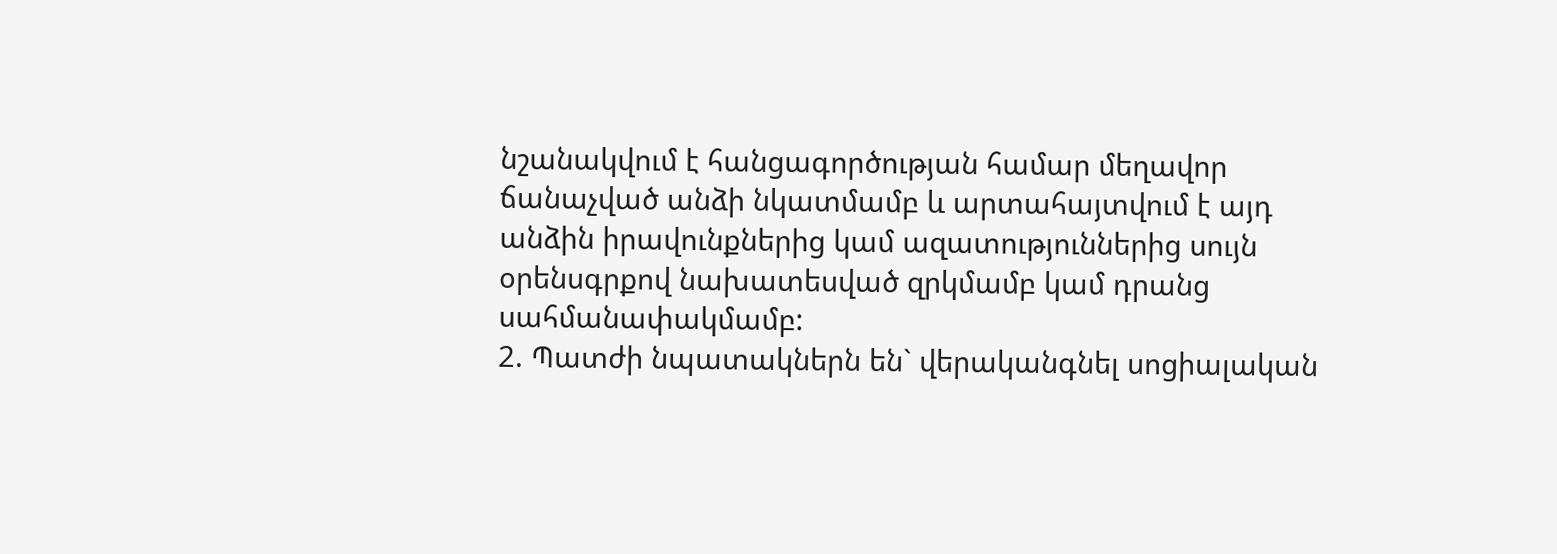նշանակվում է հանցագործության համար մեղավոր ճանաչված անձի նկատմամբ և արտահայտվում է այդ անձին իրավունքներից կամ ազատություններից սույն օրենսգրքով նախատեսված զրկմամբ կամ դրանց սահմանափակմամբ:
2. Պատժի նպատակներն են` վերականգնել սոցիալական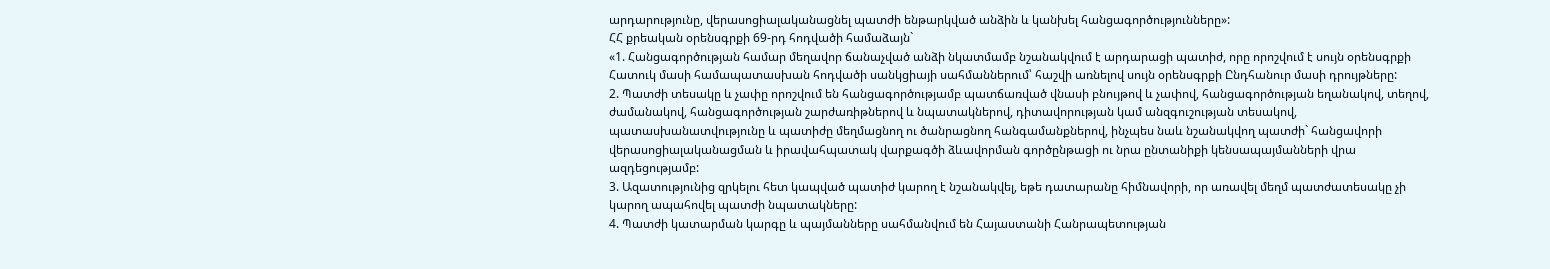արդարությունը, վերասոցիալականացնել պատժի ենթարկված անձին և կանխել հանցագործությունները»:
ՀՀ քրեական օրենսգրքի 69-րդ հոդվածի համաձայն`
«1. Հանցագործության համար մեղավոր ճանաչված անձի նկատմամբ նշանակվում է արդարացի պատիժ, որը որոշվում է սույն օրենսգրքի Հատուկ մասի համապատասխան հոդվածի սանկցիայի սահմաններում՝ հաշվի առնելով սույն օրենսգրքի Ընդհանուր մասի դրույթները:
2. Պատժի տեսակը և չափը որոշվում են հանցագործությամբ պատճառված վնասի բնույթով և չափով, հանցագործության եղանակով, տեղով, ժամանակով, հանցագործության շարժառիթներով և նպատակներով, դիտավորության կամ անզգուշության տեսակով, պատասխանատվությունը և պատիժը մեղմացնող ու ծանրացնող հանգամանքներով, ինչպես նաև նշանակվող պատժի` հանցավորի վերասոցիալականացման և իրավահպատակ վարքագծի ձևավորման գործընթացի ու նրա ընտանիքի կենսապայմանների վրա ազդեցությամբ:
3. Ազատությունից զրկելու հետ կապված պատիժ կարող է նշանակվել, եթե դատարանը հիմնավորի, որ առավել մեղմ պատժատեսակը չի կարող ապահովել պատժի նպատակները:
4. Պատժի կատարման կարգը և պայմանները սահմանվում են Հայաստանի Հանրապետության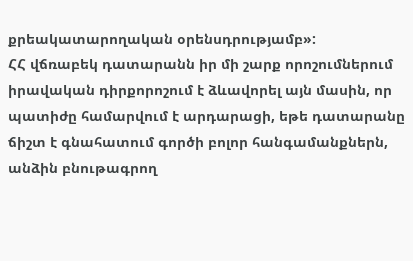քրեակատարողական օրենսդրությամբ»:
ՀՀ վճռաբեկ դատարանն իր մի շարք որոշումներում իրավական դիրքորոշում է ձևավորել այն մասին, որ պատիժը համարվում է արդարացի, եթե դատարանը ճիշտ է գնահատում գործի բոլոր հանգամանքներն, անձին բնութագրող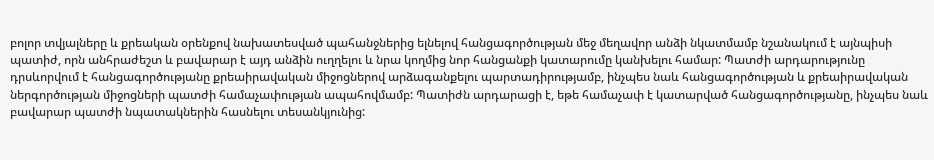բոլոր տվյալները և քրեական օրենքով նախատեսված պահանջներից ելնելով հանցագործության մեջ մեղավոր անձի նկատմամբ նշանակում է այնպիսի պատիժ, որն անհրաժեշտ և բավարար է այդ անձին ուղղելու և նրա կողմից նոր հանցանքի կատարումը կանխելու համար: Պատժի արդարությունը դրսևորվում է հանցագործությանը քրեաիրավական միջոցներով արձագանքելու պարտադիրությամբ, ինչպես նաև հանցագործության և քրեաիրավական ներգործության միջոցների պատժի համաչափության ապահովմամբ: Պատիժն արդարացի է, եթե համաչափ է կատարված հանցագործությանը, ինչպես նաև բավարար պատժի նպատակներին հասնելու տեսանկյունից: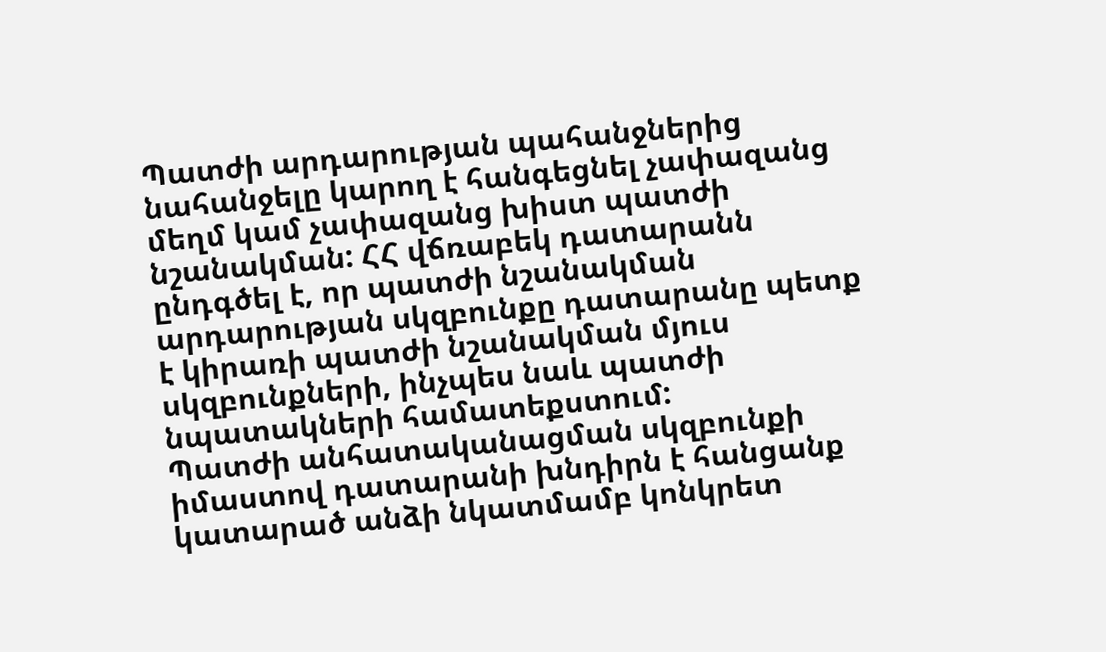Պատժի արդարության պահանջներից նահանջելը կարող է հանգեցնել չափազանց մեղմ կամ չափազանց խիստ պատժի նշանակման: ՀՀ վճռաբեկ դատարանն ընդգծել է, որ պատժի նշանակման արդարության սկզբունքը դատարանը պետք է կիրառի պատժի նշանակման մյուս սկզբունքների, ինչպես նաև պատժի նպատակների համատեքստում:
Պատժի անհատականացման սկզբունքի իմաստով դատարանի խնդիրն է հանցանք կատարած անձի նկատմամբ կոնկրետ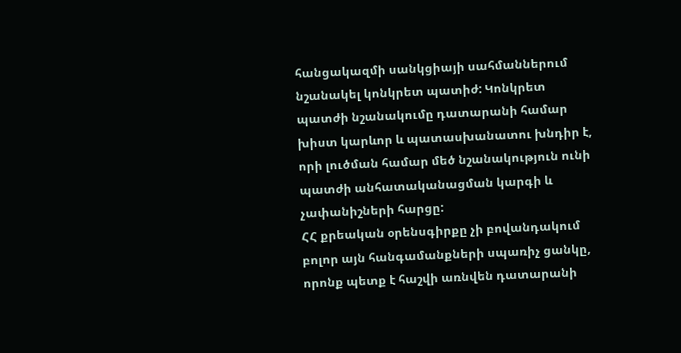հանցակազմի սանկցիայի սահմաններում նշանակել կոնկրետ պատիժ: Կոնկրետ պատժի նշանակումը դատարանի համար խիստ կարևոր և պատասխանատու խնդիր է, որի լուծման համար մեծ նշանակություն ունի պատժի անհատականացման կարգի և չափանիշների հարցը:
ՀՀ քրեական օրենսգիրքը չի բովանդակում բոլոր այն հանգամանքների սպառիչ ցանկը, որոնք պետք է հաշվի առնվեն դատարանի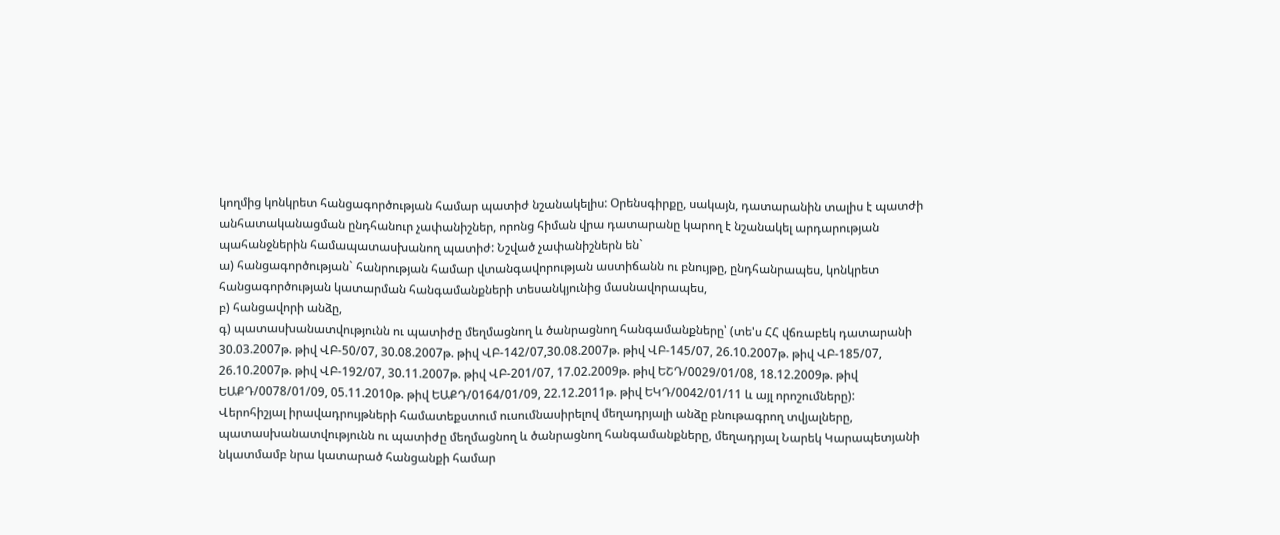կողմից կոնկրետ հանցագործության համար պատիժ նշանակելիս: Օրենսգիրքը, սակայն, դատարանին տալիս է պատժի անհատականացման ընդհանուր չափանիշներ, որոնց հիման վրա դատարանը կարող է նշանակել արդարության պահանջներին համապատասխանող պատիժ: Նշված չափանիշներն են`
ա) հանցագործության` հանրության համար վտանգավորության աստիճանն ու բնույթը, ընդհանրապես, կոնկրետ հանցագործության կատարման հանգամանքների տեսանկյունից մասնավորապես,
բ) հանցավորի անձը,
գ) պատասխանատվությունն ու պատիժը մեղմացնող և ծանրացնող հանգամանքները՝ (տե'ս ՀՀ վճռաբեկ դատարանի 30.03.2007թ. թիվ ՎԲ-50/07, 30.08.2007թ. թիվ ՎԲ-142/07,30.08.2007թ. թիվ ՎԲ-145/07, 26.10.2007թ. թիվ ՎԲ-185/07, 26.10.2007թ. թիվ ՎԲ-192/07, 30.11.2007թ. թիվ ՎԲ-201/07, 17.02.2009թ. թիվ ԵՇԴ/0029/01/08, 18.12.2009թ. թիվ ԵԱՔԴ/0078/01/09, 05.11.2010թ. թիվ ԵԱՔԴ/0164/01/09, 22.12.2011թ. թիվ ԵԿԴ/0042/01/11 և այլ որոշումները):
Վերոհիշյալ իրավադրույթների համատեքստում ուսումնասիրելով մեղադրյալի անձը բնութագրող տվյալները, պատասխանատվությունն ու պատիժը մեղմացնող և ծանրացնող հանգամանքները, մեղադրյալ Նարեկ Կարապետյանի նկատմամբ նրա կատարած հանցանքի համար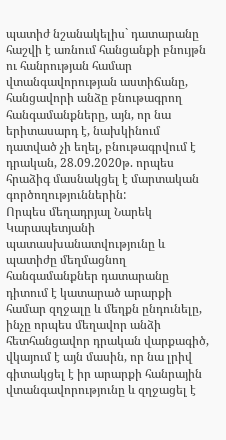պատիժ նշանակելիս` դատարանը հաշվի է առնում հանցանքի բնույթն ու հանրության համար վտանգավորության աստիճանը, հանցավորի անձը բնութագրող հանգամանքները, այն, որ նա երիտասարդ է, նախկինում դատված չի եղել, բնութագրվում է դրական, 28.09.2020թ. որպես հրաձիգ մասնակցել է մարտական գործողություններին:
Որպես մեղադրյալ Նարեկ Կարապետյանի պատասխանատվությունը և պատիժը մեղմացնող հանգամանքներ դատարանը դիտում է կատարած արարքի համար զղջալը և մեղքն ընդունելը, ինչը որպես մեղավոր անձի հետհանցավոր դրական վարքագիծ, վկայում է այն մասին, որ նա լրիվ գիտակցել է իր արարքի հանրային վտանգավորությունը և զղջացել է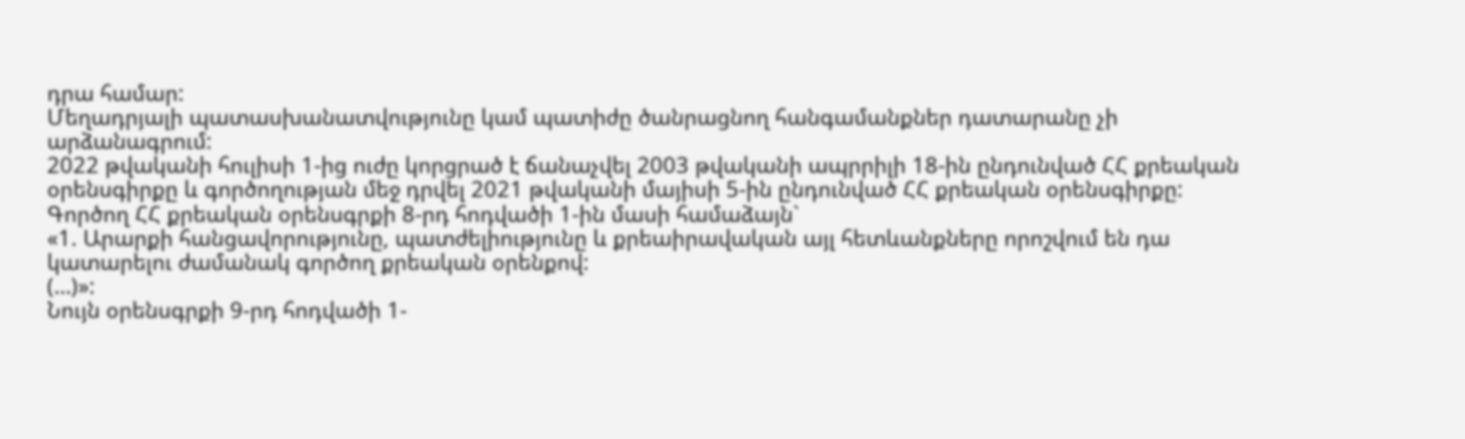դրա համար:
Մեղադրյալի պատասխանատվությունը կամ պատիժը ծանրացնող հանգամանքներ դատարանը չի արձանագրում:
2022 թվականի հուլիսի 1-ից ուժը կորցրած է ճանաչվել 2003 թվականի ապրրիլի 18-ին ընդունված ՀՀ քրեական օրենսգիրքը և գործողության մեջ դրվել 2021 թվականի մայիսի 5-ին ընդունված ՀՀ քրեական օրենսգիրքը:
Գործող ՀՀ քրեական օրենսգրքի 8-րդ հոդվածի 1-ին մասի համաձայն`
«1. Արարքի հանցավորությունը, պատժելիությունը և քրեաիրավական այլ հետևանքները որոշվում են դա կատարելու ժամանակ գործող քրեական օրենքով:
(…)»:
Նույն օրենսգրքի 9-րդ հոդվածի 1-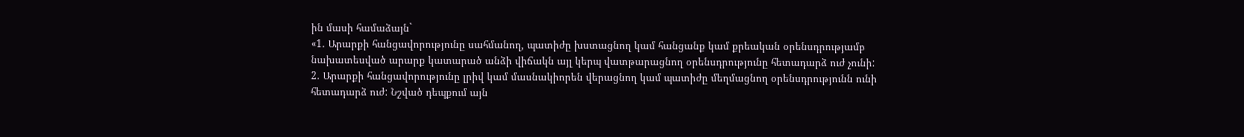ին մասի համաձայն`
«1. Արարքի հանցավորությունը սահմանող, պատիժը խստացնող կամ հանցանք կամ քրեական օրենսդրությամբ նախատեսված արարք կատարած անձի վիճակն այլ կերպ վատթարացնող օրենսդրությունը հետադարձ ուժ չունի:
2. Արարքի հանցավորությունը լրիվ կամ մասնակիորեն վերացնող կամ պատիժը մեղմացնող օրենսդրությունն ունի հետադարձ ուժ: Նշված դեպքում այն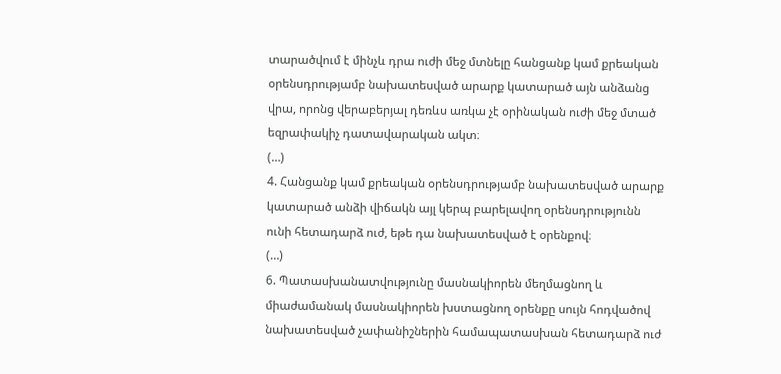տարածվում է մինչև դրա ուժի մեջ մտնելը հանցանք կամ քրեական օրենսդրությամբ նախատեսված արարք կատարած այն անձանց վրա, որոնց վերաբերյալ դեռևս առկա չէ օրինական ուժի մեջ մտած եզրափակիչ դատավարական ակտ։
(…)
4. Հանցանք կամ քրեական օրենսդրությամբ նախատեսված արարք կատարած անձի վիճակն այլ կերպ բարելավող օրենսդրությունն ունի հետադարձ ուժ, եթե դա նախատեսված է օրենքով։
(…)
6. Պատասխանատվությունը մասնակիորեն մեղմացնող և միաժամանակ մասնակիորեն խստացնող օրենքը սույն հոդվածով նախատեսված չափանիշներին համապատասխան հետադարձ ուժ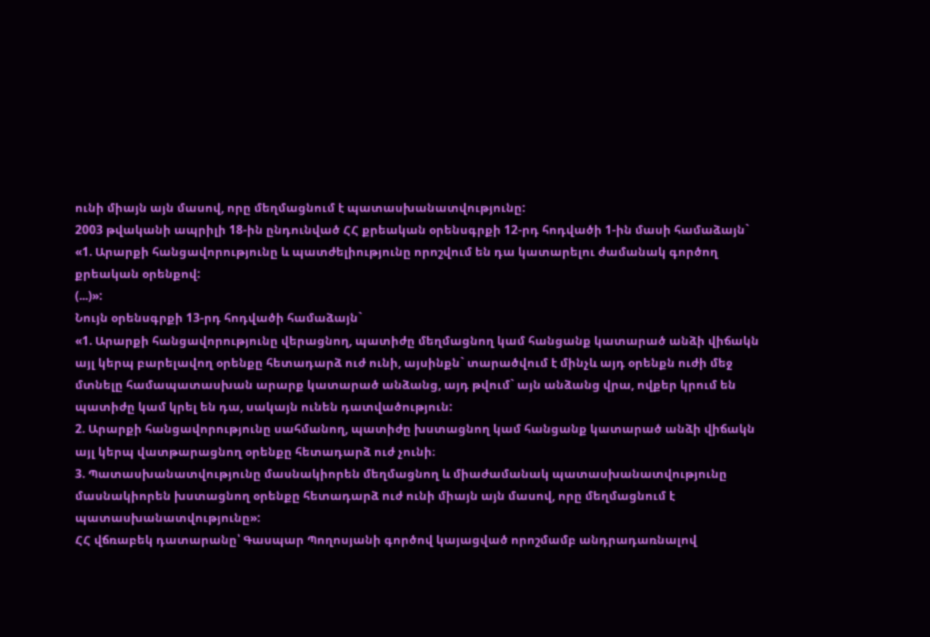ունի միայն այն մասով, որը մեղմացնում է պատասխանատվությունը:
2003 թվականի ապրիլի 18-ին ընդունված ՀՀ քրեական օրենսգրքի 12-րդ հոդվածի 1-ին մասի համաձայն`
«1. Արարքի հանցավորությունը և պատժելիությունը որոշվում են դա կատարելու ժամանակ գործող քրեական օրենքով:
(...)»:
Նույն օրենսգրքի 13-րդ հոդվածի համաձայն`
«1. Արարքի հանցավորությունը վերացնող, պատիժը մեղմացնող կամ հանցանք կատարած անձի վիճակն այլ կերպ բարելավող օրենքը հետադարձ ուժ ունի, այսինքն` տարածվում է մինչև այդ օրենքն ուժի մեջ մտնելը համապատասխան արարք կատարած անձանց, այդ թվում` այն անձանց վրա, ովքեր կրում են պատիժը կամ կրել են դա, սակայն ունեն դատվածություն:
2. Արարքի հանցավորությունը սահմանող, պատիժը խստացնող կամ հանցանք կատարած անձի վիճակն այլ կերպ վատթարացնող օրենքը հետադարձ ուժ չունի։
3. Պատասխանատվությունը մասնակիորեն մեղմացնող և միաժամանակ պատասխանատվությունը մասնակիորեն խստացնող օրենքը հետադարձ ուժ ունի միայն այն մասով, որը մեղմացնում է պատասխանատվությունը»:
ՀՀ վճռաբեկ դատարանը՝ Գասպար Պողոսյանի գործով կայացված որոշմամբ անդրադառնալով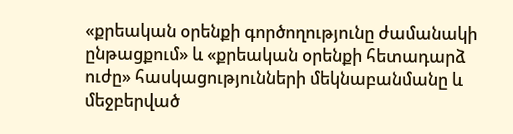«քրեական օրենքի գործողությունը ժամանակի ընթացքում» և «քրեական օրենքի հետադարձ ուժը» հասկացությունների մեկնաբանմանը և մեջբերված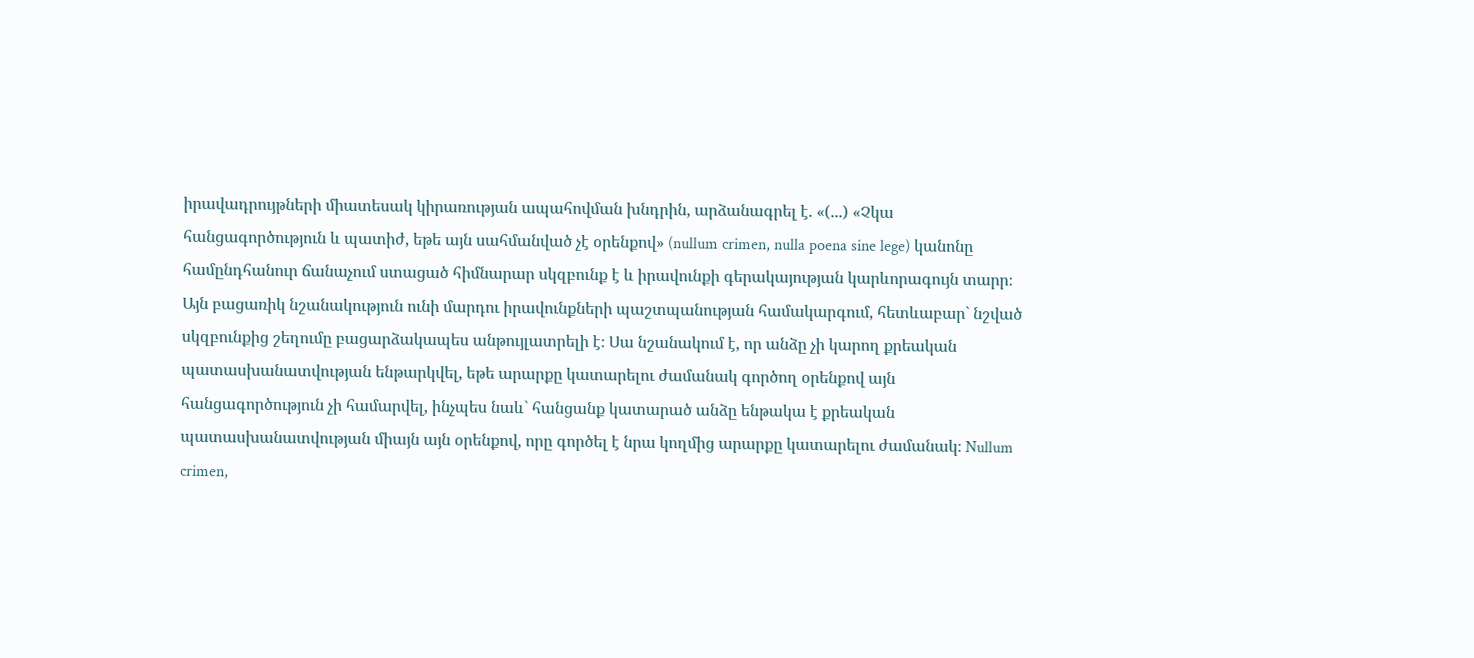իրավադրույթների միատեսակ կիրառության ապահովման խնդրին, արձանագրել է. «(...) «Չկա հանցագործություն և պատիժ, եթե այն սահմանված չէ օրենքով» (nullum crimen, nulla poena sine lege) կանոնը համընդհանուր ճանաչում ստացած հիմնարար սկզբունք է և իրավունքի գերակայության կարևորագույն տարր։ Այն բացառիկ նշանակություն ունի մարդու իրավունքների պաշտպանության համակարգում, հետևաբար` նշված սկզբունքից շեղումը բացարձակապես անթույլատրելի է։ Սա նշանակում է, որ անձը չի կարող քրեական պատասխանատվության ենթարկվել, եթե արարքը կատարելու ժամանակ գործող օրենքով այն հանցագործություն չի համարվել, ինչպես նաև` հանցանք կատարած անձը ենթակա է քրեական պատասխանատվության միայն այն օրենքով, որը գործել է նրա կողմից արարքը կատարելու ժամանակ։ Nullum crimen,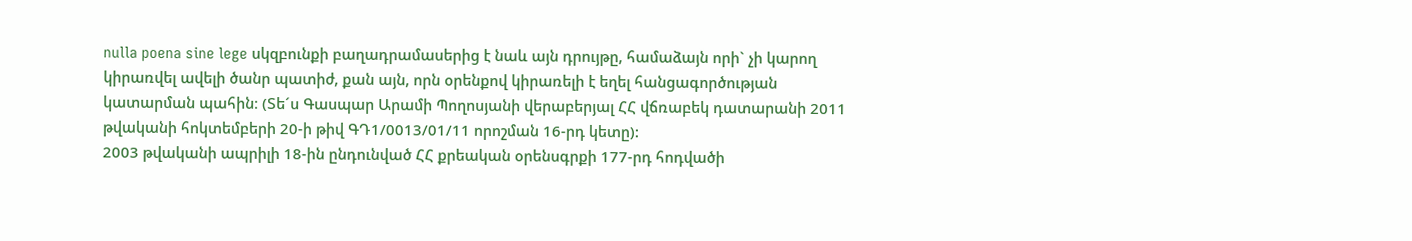nulla poena sine lege սկզբունքի բաղադրամասերից է նաև այն դրույթը, համաձայն որի` չի կարող կիրառվել ավելի ծանր պատիժ, քան այն, որն օրենքով կիրառելի է եղել հանցագործության կատարման պահին։ (Տե´ս Գասպար Արամի Պողոսյանի վերաբերյալ ՀՀ վճռաբեկ դատարանի 2011 թվականի հոկտեմբերի 20-ի թիվ ԳԴ1/0013/01/11 որոշման 16-րդ կետը):
2003 թվականի ապրիլի 18-ին ընդունված ՀՀ քրեական օրենսգրքի 177-րդ հոդվածի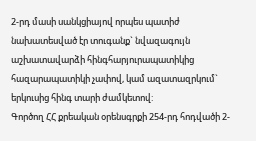2-րդ մասի սանկցիայով որպես պատիժ նախատեսված էր տուգանք` նվազագույն աշխատավարձի հինգհարյուրապատիկից հազարապատիկի չափով, կամ ազատազրկում` երկուսից հինգ տարի ժամկետով:
Գործող ՀՀ քրեական օրենսգրքի 254-րդ հոդվածի 2-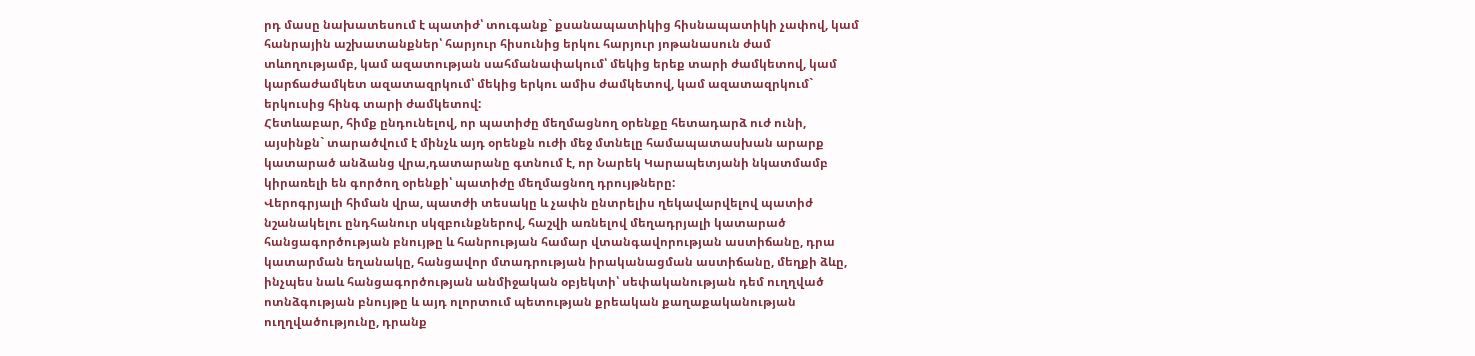րդ մասը նախատեսում է պատիժ՝ տուգանք` քսանապատիկից հիսնապատիկի չափով, կամ հանրային աշխատանքներ՝ հարյուր հիսունից երկու հարյուր յոթանասուն ժամ տևողությամբ, կամ ազատության սահմանափակում՝ մեկից երեք տարի ժամկետով, կամ կարճաժամկետ ազատազրկում՝ մեկից երկու ամիս ժամկետով, կամ ազատազրկում` երկուսից հինգ տարի ժամկետով:
Հետևաբար, հիմք ընդունելով, որ պատիժը մեղմացնող օրենքը հետադարձ ուժ ունի, այսինքն` տարածվում է մինչև այդ օրենքն ուժի մեջ մտնելը համապատասխան արարք կատարած անձանց վրա,դատարանը գտնում է, որ Նարեկ Կարապետյանի նկատմամբ կիրառելի են գործող օրենքի՝ պատիժը մեղմացնող դրույթները:
Վերոգրյալի հիման վրա, պատժի տեսակը և չափն ընտրելիս ղեկավարվելով պատիժ նշանակելու ընդհանուր սկզբունքներով, հաշվի առնելով մեղադրյալի կատարած հանցագործության բնույթը և հանրության համար վտանգավորության աստիճանը, դրա կատարման եղանակը, հանցավոր մտադրության իրականացման աստիճանը, մեղքի ձևը, ինչպես նաև հանցագործության անմիջական օբյեկտի՝ սեփականության դեմ ուղղված ոտնձգության բնույթը և այդ ոլորտում պետության քրեական քաղաքականության ուղղվածությունը, դրանք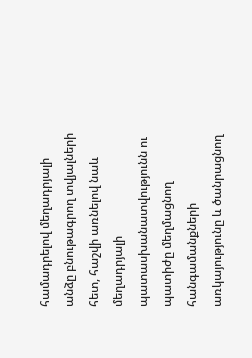համադրելով մեղադրյալի անձը բնութագրող տվյալների հետ, հաշվի առնելով նաև մեղադրյալի պատասխանատվությունն ու պատիժը մեղմացնող հանգամանքների առկայությունը և ծանրացնող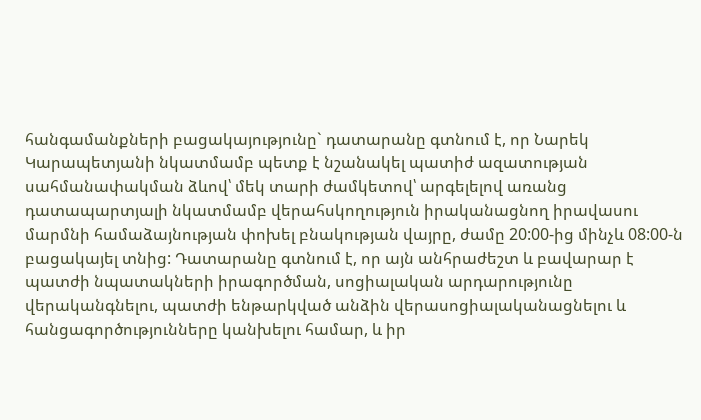հանգամանքների բացակայությունը` դատարանը գտնում է, որ Նարեկ Կարապետյանի նկատմամբ պետք է նշանակել պատիժ ազատության սահմանափակման ձևով՝ մեկ տարի ժամկետով՝ արգելելով առանց դատապարտյալի նկատմամբ վերահսկողություն իրականացնող իրավասու մարմնի համաձայնության փոխել բնակության վայրը, ժամը 20:00-ից մինչև 08:00-ն բացակայել տնից: Դատարանը գտնում է, որ այն անհրաժեշտ և բավարար է պատժի նպատակների իրագործման, սոցիալական արդարությունը վերականգնելու, պատժի ենթարկված անձին վերասոցիալականացնելու և հանցագործությունները կանխելու համար, և իր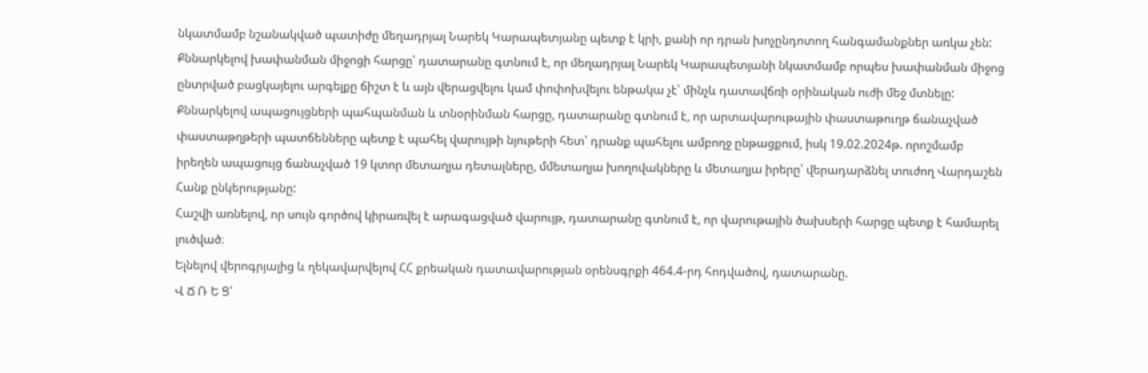նկատմամբ նշանակված պատիժը մեղադրյալ Նարեկ Կարապետյանը պետք է կրի, քանի որ դրան խոչընդոտող հանգամանքներ առկա չեն:
Քննարկելով խափանման միջոցի հարցը՝ դատարանը գտնում է, որ մեղադրյալ Նարեկ Կարապետյանի նկատմամբ որպես խափանման միջոց ընտրված բացկայելու արգելքը ճիշտ է և այն վերացվելու կամ փոփոխվելու ենթակա չէ՝ մինչև դատավճռի օրինական ուժի մեջ մտնելը:
Քննարկելով ապացույցների պահպանման և տնօրինման հարցը, դատարանը գտնում է, որ արտավարութային փաստաթուղթ ճանաչված փաստաթղթերի պատճենները պետք է պահել վարույթի նյութերի հետ՝ դրանք պահելու ամբողջ ընթացքում, իսկ 19.02.2024թ. որոշմամբ իրեղեն ապացույց ճանաչված 19 կտոր մետաղյա դետալները, մմետաղյա խողովակները և մետաղյա իրերը՝ վերադարձնել տուժող Վարդաշեն Հանք ընկերությանը:
Հաշվի առնելով, որ սույն գործով կիրառվել է արագացված վարույթ, դատարանը գտնում է, որ վարութային ծախսերի հարցը պետք է համարել լուծված։
Ելնելով վերոգրյալից և ղեկավարվելով ՀՀ քրեական դատավարության օրենսգրքի 464.4-րդ հոդվածով, դատարանը.
Վ Ճ Ռ Ե Ց՝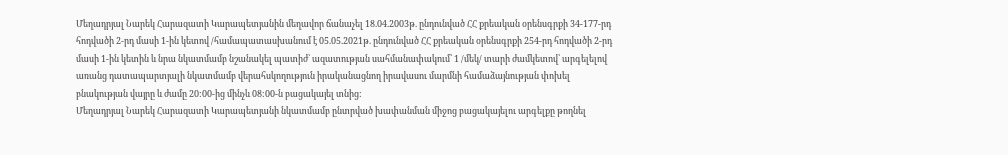Մեղադրյալ Նարեկ Հարազատի Կարապետյանին մեղավոր ճանաչել 18.04.2003թ. ընդունված ՀՀ քրեական օրենսգրքի 34-177-րդ հոդվածի 2-րդ մասի 1-ին կետով /համապատասխանում է 05.05.2021թ. ընդունված ՀՀ քրեական օրենսգրքի 254-րդ հոդվածի 2-րդ մասի 1-ին կետին և նրա նկատմամբ նշանակել պատիժ՝ ազատության սահմանափակում՝ 1 /մեկ/ տարի ժամկետով՝ արգելելով առանց դատապարտյալի նկատմամբ վերահսկողություն իրականացնող իրավասու մարմնի համաձայնության փոխել բնակության վայրը և ժամը 20:00-ից մինչև 08:00-ն բացակայել տնից:
Մեղադրյալ Նարեկ Հարազատի Կարապետյանի նկատմամբ ընտրված խափանման միջոց բացակայելու արգելքը թողնել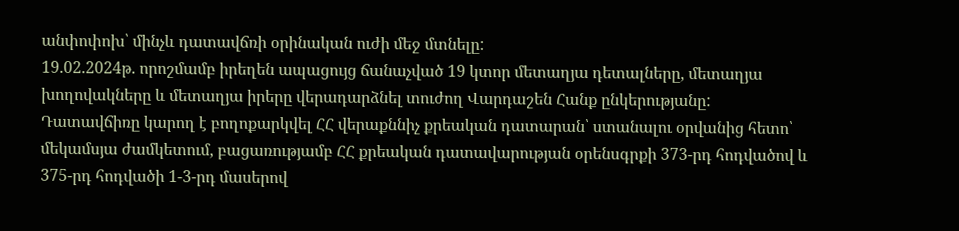անփոփոխ՝ մինչև դատավճռի օրինական ուժի մեջ մտնելը:
19.02.2024թ. որոշմամբ իրեղեն ապացույց ճանաչված 19 կտոր մետաղյա դետալները, մետաղյա խողովակները և մետաղյա իրերը վերադարձնել տուժող Վարդաշեն Հանք ընկերությանը:
Դատավճիռը կարող է բողոքարկվել ՀՀ վերաքննիչ քրեական դատարան՝ ստանալու օրվանից հետո՝ մեկամսյա ժամկետում, բացառությամբ ՀՀ քրեական դատավարության օրենսգրքի 373-րդ հոդվածով և 375-րդ հոդվածի 1-3-րդ մասերով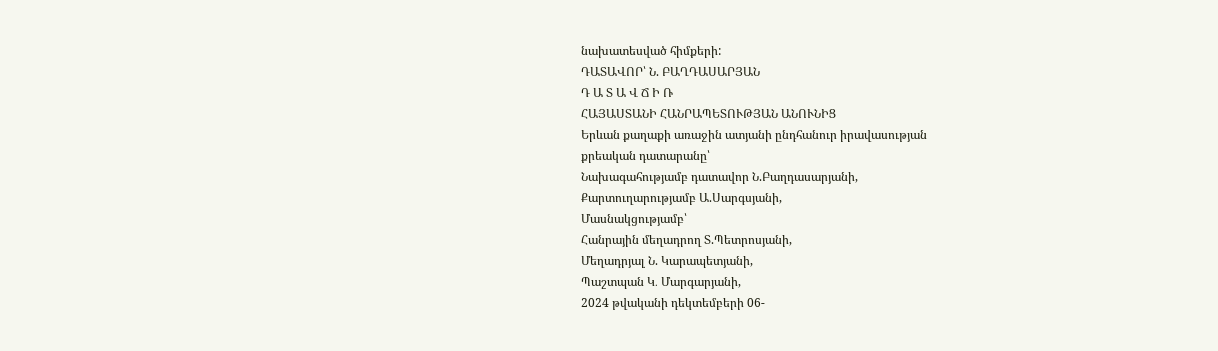նախատեսված հիմքերի:
ԴԱՏԱՎՈՐ՝ Ն. ԲԱՂԴԱՍԱՐՅԱՆ
Դ Ա Տ Ա Վ Ճ Ի Ռ
ՀԱՅԱՍՏԱՆԻ ՀԱՆՐԱՊԵՏՈՒԹՅԱՆ ԱՆՈՒՆԻՑ
Երևան քաղաքի առաջին ատյանի ընդհանուր իրավասության
քրեական դատարանը՝
Նախագահությամբ դատավոր Ն.Բաղդասարյանի,
Քարտուղարությամբ Ա.Սարգսյանի,
Մասնակցությամբ՝
Հանրային մեղադրող Տ.Պետրոսյանի,
Մեղադրյալ Ն. Կարապետյանի,
Պաշտպան Կ․ Մարգարյանի,
2024 թվականի դեկտեմբերի 06-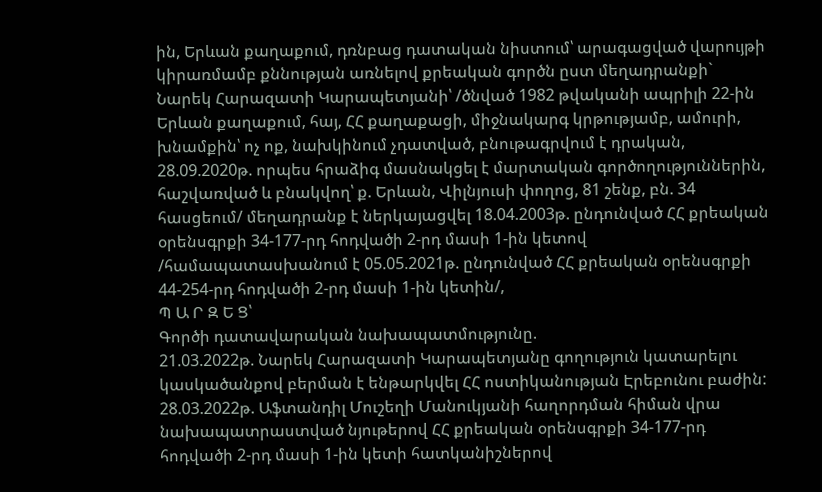ին, Երևան քաղաքում, դռնբաց դատական նիստում՝ արագացված վարույթի կիրառմամբ քննության առնելով քրեական գործն ըստ մեղադրանքի`
Նարեկ Հարազատի Կարապետյանի՝ /ծնված 1982 թվականի ապրիլի 22-ին Երևան քաղաքում, հայ, ՀՀ քաղաքացի, միջնակարգ կրթությամբ, ամուրի, խնամքին՝ ոչ ոք, նախկինում չդատված, բնութագրվում է դրական, 28.09.2020թ. որպես հրաձիգ մասնակցել է մարտական գործողություններին, հաշվառված և բնակվող՝ ք. Երևան, Վիլնյուսի փողոց, 81 շենք, բն. 34 հասցեում/ մեղադրանք է ներկայացվել 18.04.2003թ. ընդունված ՀՀ քրեական օրենսգրքի 34-177-րդ հոդվածի 2-րդ մասի 1-ին կետով /համապատասխանում է 05.05.2021թ. ընդունված ՀՀ քրեական օրենսգրքի 44-254-րդ հոդվածի 2-րդ մասի 1-ին կետին/,
Պ Ա Ր Զ Ե Ց՝
Գործի դատավարական նախապատմությունը.
21.03.2022թ. Նարեկ Հարազատի Կարապետյանը գողություն կատարելու կասկածանքով բերման է ենթարկվել ՀՀ ոստիկանության Էրեբունու բաժին:
28.03.2022թ. Աֆտանդիլ Մուշեղի Մանուկյանի հաղորդման հիման վրա նախապատրաստված նյութերով ՀՀ քրեական օրենսգրքի 34-177-րդ հոդվածի 2-րդ մասի 1-ին կետի հատկանիշներով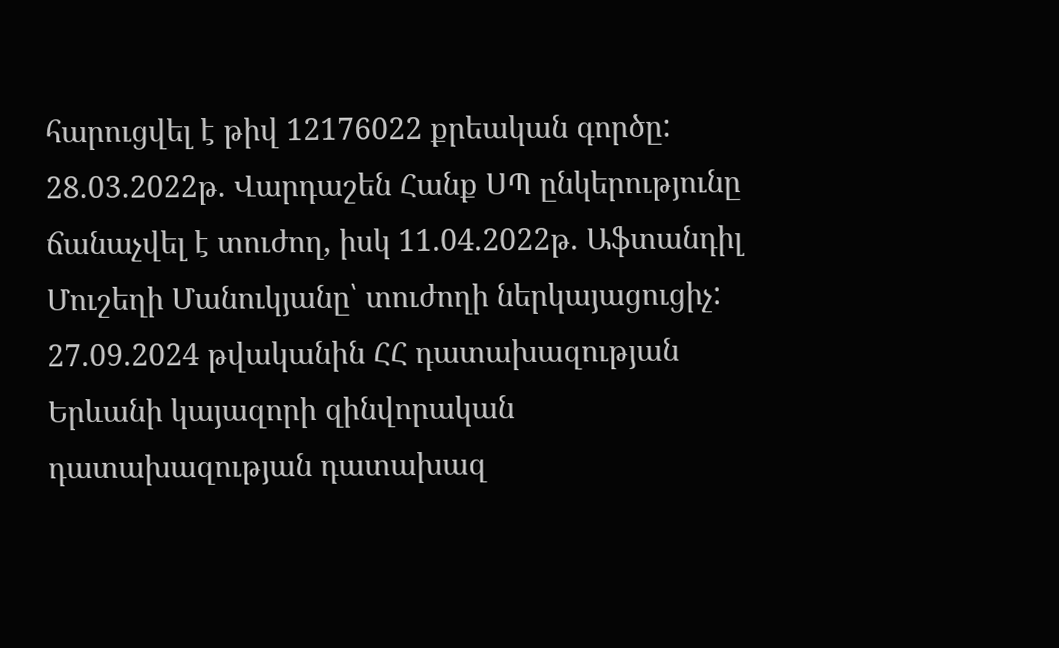հարուցվել է թիվ 12176022 քրեական գործը:
28.03.2022թ. Վարդաշեն Հանք ՍՊ ընկերությունը ճանաչվել է տուժող, իսկ 11.04.2022թ. Աֆտանդիլ Մուշեղի Մանուկյանը՝ տուժողի ներկայացուցիչ:
27.09.2024 թվականին ՀՀ դատախազության Երևանի կայազորի զինվորական դատախազության դատախազ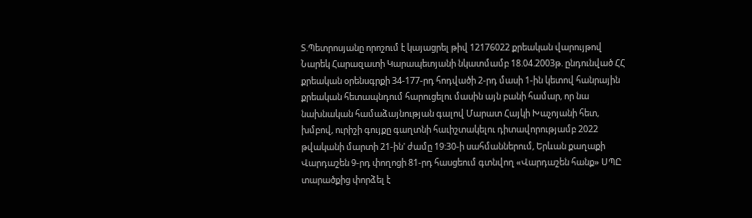Տ.Պետրոսյանը որոշում է կայացրել թիվ 12176022 քրեական վարույթով Նարեկ Հարազատի Կարապետյանի նկատմամբ 18.04.2003թ. ընդունված ՀՀ քրեական օրենսգրքի 34-177-րդ հոդվածի 2-րդ մասի 1-ին կետով հանրային քրեական հետապնդում հարուցելու մասին այն բանի համար, որ նա նախնական համաձայնության գալով Մարատ Հայկի Խաչոյանի հետ, խմբով, ուրիշի գույքը գաղտնի հաւիշտակելու դիտավորությամբ 2022 թվականի մարտի 21-ին' ժամը 19:30-ի սահմաններում, Երևան քաղաքի Վարդաշեն 9-րդ փողոցի 81-րդ հասցեում գտնվող «Վարդաշեն հանք» ՍՊԸ տարածքից փորձել է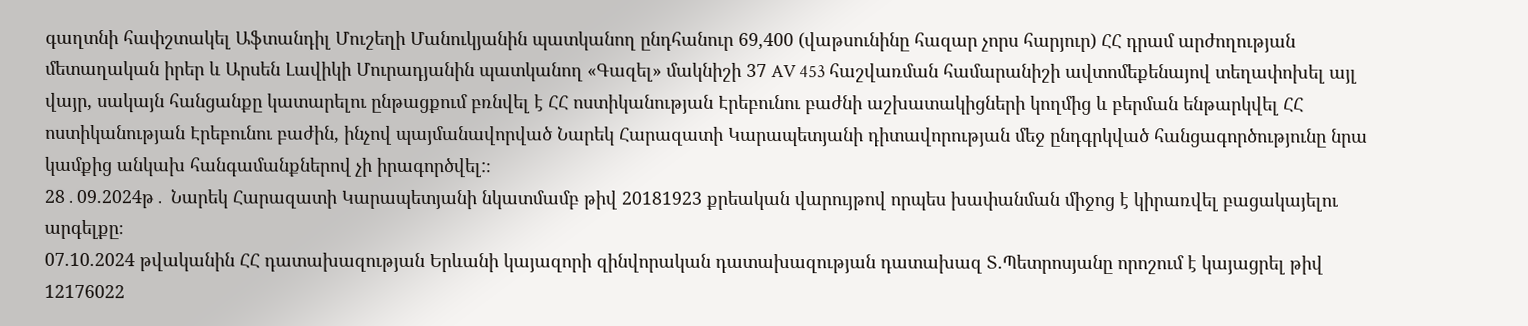գաղտնի հափշտակել Աֆտանդիլ Մուշեղի Մանուկյանին պատկանող ընդհանուր 69,400 (վաթսունինը հազար չորս հարյուր) ՀՀ դրամ արժողության մետաղական իրեր և Արսեն Լավիկի Մուրադյանին պատկանող «Գազել» մակնիշի 37 AV 453 հաշվառման համարանիշի ավտոմեքենայով տեղափոխել այլ վայր, սակայն հանցանքը կատարելու ընթացքում բռնվել է ՀՀ ոստիկանության Էրեբունու բաժնի աշխատակիցների կողմից և բերման ենթարկվել ՀՀ ոստիկանության Էրեբունու բաժին, ինչով պայմանավորված Նարեկ Հարազատի Կարապետյանի դիտավորության մեջ ընդգրկված հանցագործությունը նրա կամքից անկախ հանգամանքներով չի իրագործվել:։
28․09.2024թ․ Նարեկ Հարազատի Կարապետյանի նկատմամբ թիվ 20181923 քրեական վարույթով որպես խափանման միջոց է կիրառվել բացակայելու արգելքը։
07.10.2024 թվականին ՀՀ դատախազության Երևանի կայազորի զինվորական դատախազության դատախազ Տ.Պետրոսյանը որոշում է կայացրել թիվ 12176022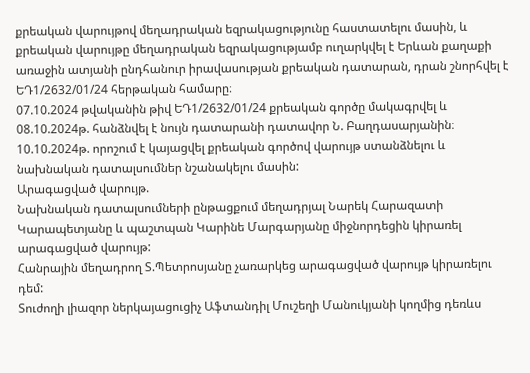քրեական վարույթով մեղադրական եզրակացությունը հաստատելու մասին, և քրեական վարույթը մեղադրական եզրակացությամբ ուղարկվել է Երևան քաղաքի առաջին ատյանի ընդհանուր իրավասության քրեական դատարան, դրան շնորհվել է ԵԴ1/2632/01/24 հերթական համարը։
07.10.2024 թվականին թիվ ԵԴ1/2632/01/24 քրեական գործը մակագրվել և 08.10.2024թ. հանձնվել է նույն դատարանի դատավոր Ն. Բաղդասարյանին։
10.10.2024թ. որոշում է կայացվել քրեական գործով վարույթ ստանձնելու և նախնական դատալսումներ նշանակելու մասին:
Արագացված վարույթ.
Նախնական դատալսումների ընթացքում մեղադրյալ Նարեկ Հարազատի Կարապետյանը և պաշտպան Կարինե Մարգարյանը միջնորդեցին կիրառել արագացված վարույթ:
Հանրային մեղադրող Տ.Պետրոսյանը չառարկեց արագացված վարույթ կիրառելու դեմ:
Տուժողի լիազոր ներկայացուցիչ Աֆտանդիլ Մուշեղի Մանուկյանի կողմից դեռևս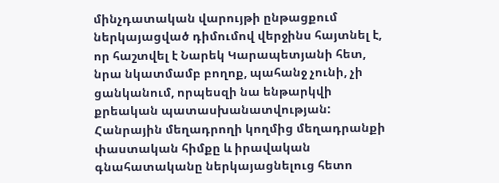մինչդատական վարույթի ընթացքում ներկայացված դիմումով վերջինս հայտնել է, որ հաշտվել է Նարեկ Կարապետյանի հետ, նրա նկատմամբ բողոք, պահանջ չունի, չի ցանկանում, որպեսզի նա ենթարկվի քրեական պատասխանատվության:
Հանրային մեղադրողի կողմից մեղադրանքի փաստական հիմքը և իրավական գնահատականը ներկայացնելուց հետո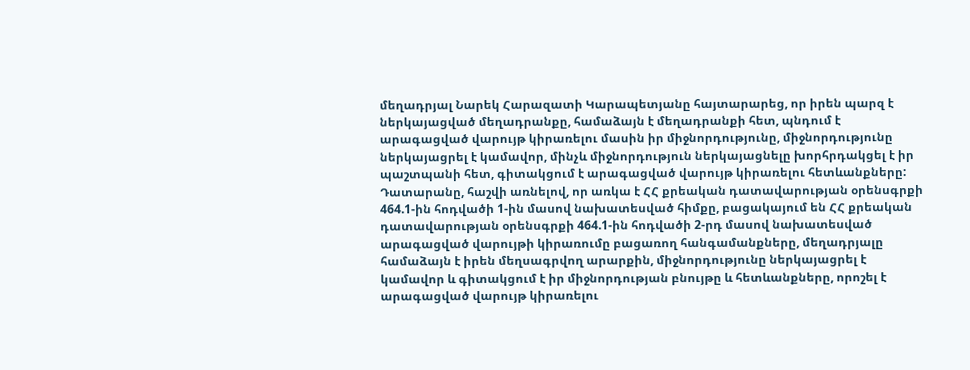մեղադրյալ Նարեկ Հարազատի Կարապետյանը հայտարարեց, որ իրեն պարզ է ներկայացված մեղադրանքը, համաձայն է մեղադրանքի հետ, պնդում է արագացված վարույթ կիրառելու մասին իր միջնորդությունը, միջնորդությունը ներկայացրել է կամավոր, մինչև միջնորդություն ներկայացնելը խորհրդակցել է իր պաշտպանի հետ, գիտակցում է արագացված վարույթ կիրառելու հետևանքները:
Դատարանը, հաշվի առնելով, որ առկա է ՀՀ քրեական դատավարության օրենսգրքի 464.1-ին հոդվածի 1-ին մասով նախատեսված հիմքը, բացակայում են ՀՀ քրեական դատավարության օրենսգրքի 464.1-ին հոդվածի 2-րդ մասով նախատեսված արագացված վարույթի կիրառումը բացառող հանգամանքները, մեղադրյալը համաձայն է իրեն մեղսագրվող արարքին, միջնորդությունը ներկայացրել է կամավոր և գիտակցում է իր միջնորդության բնույթը և հետևանքները, որոշել է արագացված վարույթ կիրառելու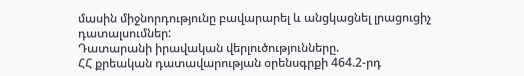մասին միջնորդությունը բավարարել և անցկացնել լրացուցիչ դատալսումներ:
Դատարանի իրավական վերլուծությունները.
ՀՀ քրեական դատավարության օրենսգրքի 464.2-րդ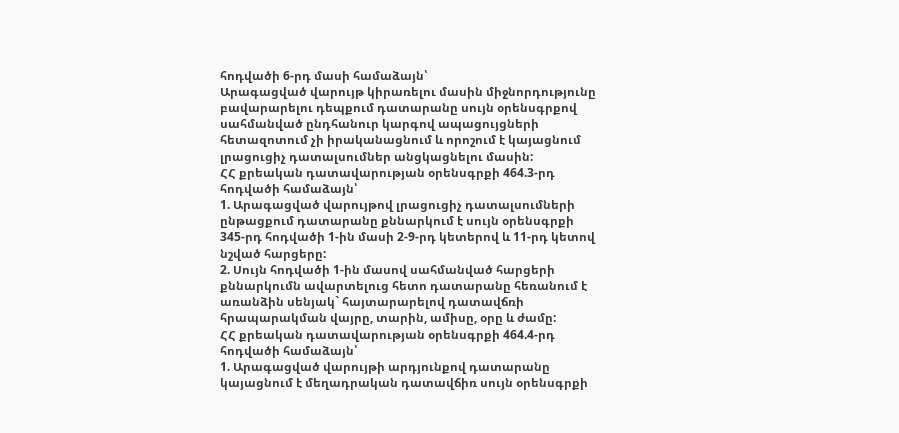հոդվածի 6-րդ մասի համաձայն՝
Արագացված վարույթ կիրառելու մասին միջնորդությունը բավարարելու դեպքում դատարանը սույն օրենսգրքով սահմանված ընդհանուր կարգով ապացույցների հետազոտում չի իրականացնում և որոշում է կայացնում լրացուցիչ դատալսումներ անցկացնելու մասին:
ՀՀ քրեական դատավարության օրենսգրքի 464.3-րդ հոդվածի համաձայն՝
1. Արագացված վարույթով լրացուցիչ դատալսումների ընթացքում դատարանը քննարկում է սույն օրենսգրքի 345-րդ հոդվածի 1-ին մասի 2-9-րդ կետերով և 11-րդ կետով նշված հարցերը:
2. Սույն հոդվածի 1-ին մասով սահմանված հարցերի քննարկումն ավարտելուց հետո դատարանը հեռանում է առանձին սենյակ` հայտարարելով դատավճռի հրապարակման վայրը, տարին, ամիսը, օրը և ժամը:
ՀՀ քրեական դատավարության օրենսգրքի 464.4-րդ հոդվածի համաձայն՝
1. Արագացված վարույթի արդյունքով դատարանը կայացնում է մեղադրական դատավճիռ սույն օրենսգրքի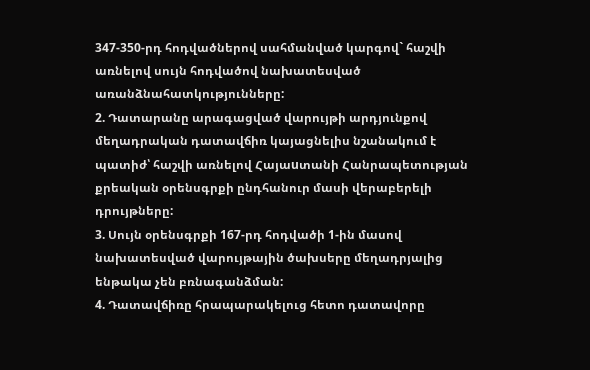347-350-րդ հոդվածներով սահմանված կարգով` հաշվի առնելով սույն հոդվածով նախատեսված առանձնահատկությունները:
2. Դատարանը արագացված վարույթի արդյունքով մեղադրական դատավճիռ կայացնելիս նշանակում է պատիժ՝ հաշվի առնելով Հայաuտանի Հանրապետության քրեական օրենսգրքի ընդհանուր մասի վերաբերելի դրույթները:
3. Սույն օրենսգրքի 167-րդ հոդվածի 1-ին մասով նախատեսված վարույթային ծախսերը մեղադրյալից ենթակա չեն բռնագանձման:
4. Դատավճիռը հրապարակելուց հետո դատավորը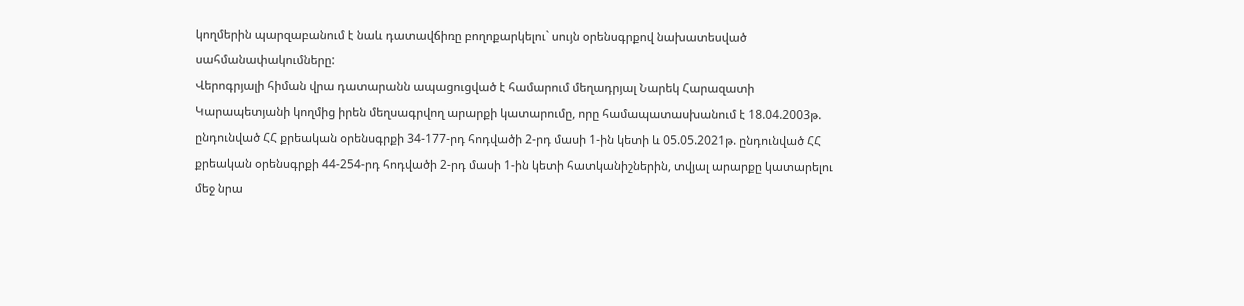կողմերին պարզաբանում է նաև դատավճիռը բողոքարկելու` սույն օրենսգրքով նախատեսված սահմանափակումները:
Վերոգրյալի հիման վրա դատարանն ապացուցված է համարում մեղադրյալ Նարեկ Հարազատի Կարապետյանի կողմից իրեն մեղսագրվող արարքի կատարումը, որը համապատասխանում է 18.04.2003թ. ընդունված ՀՀ քրեական օրենսգրքի 34-177-րդ հոդվածի 2-րդ մասի 1-ին կետի և 05.05.2021թ. ընդունված ՀՀ քրեական օրենսգրքի 44-254-րդ հոդվածի 2-րդ մասի 1-ին կետի հատկանիշներին, տվյալ արարքը կատարելու մեջ նրա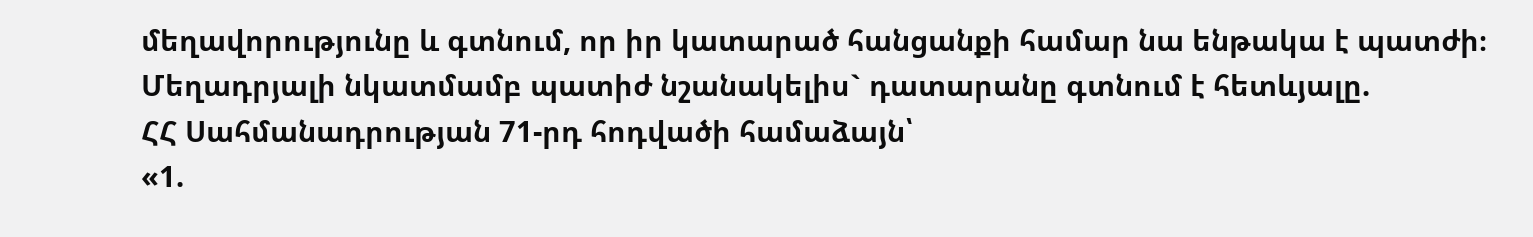մեղավորությունը և գտնում, որ իր կատարած հանցանքի համար նա ենթակա է պատժի։
Մեղադրյալի նկատմամբ պատիժ նշանակելիս` դատարանը գտնում է հետևյալը.
ՀՀ Սահմանադրության 71-րդ հոդվածի համաձայն՝
«1.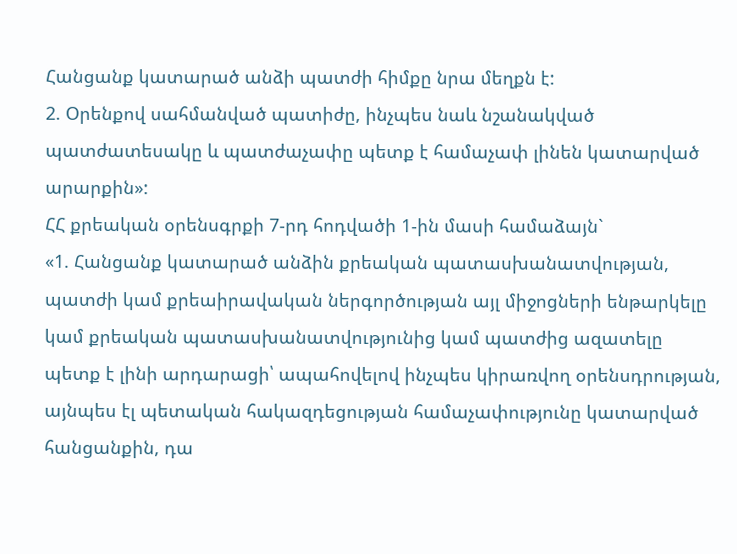Հանցանք կատարած անձի պատժի հիմքը նրա մեղքն է:
2. Օրենքով սահմանված պատիժը, ինչպես նաև նշանակված պատժատեսակը և պատժաչափը պետք է համաչափ լինեն կատարված արարքին»:
ՀՀ քրեական օրենսգրքի 7-րդ հոդվածի 1-ին մասի համաձայն`
«1. Հանցանք կատարած անձին քրեական պատասխանատվության, պատժի կամ քրեաիրավական ներգործության այլ միջոցների ենթարկելը կամ քրեական պատասխանատվությունից կամ պատժից ազատելը պետք է լինի արդարացի՝ ապահովելով ինչպես կիրառվող օրենսդրության, այնպես էլ պետական հակազդեցության համաչափությունը կատարված հանցանքին, դա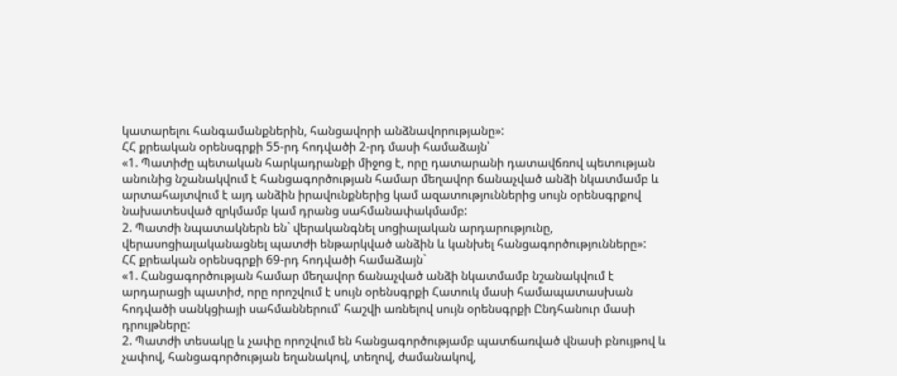կատարելու հանգամանքներին, հանցավորի անձնավորությանը»:
ՀՀ քրեական օրենսգրքի 55-րդ հոդվածի 2-րդ մասի համաձայն՝
«1. Պատիժը պետական հարկադրանքի միջոց է, որը դատարանի դատավճռով պետության անունից նշանակվում է հանցագործության համար մեղավոր ճանաչված անձի նկատմամբ և արտահայտվում է այդ անձին իրավունքներից կամ ազատություններից սույն օրենսգրքով նախատեսված զրկմամբ կամ դրանց սահմանափակմամբ:
2. Պատժի նպատակներն են` վերականգնել սոցիալական արդարությունը, վերասոցիալականացնել պատժի ենթարկված անձին և կանխել հանցագործությունները»:
ՀՀ քրեական օրենսգրքի 69-րդ հոդվածի համաձայն`
«1. Հանցագործության համար մեղավոր ճանաչված անձի նկատմամբ նշանակվում է արդարացի պատիժ, որը որոշվում է սույն օրենսգրքի Հատուկ մասի համապատասխան հոդվածի սանկցիայի սահմաններում՝ հաշվի առնելով սույն օրենսգրքի Ընդհանուր մասի դրույթները:
2. Պատժի տեսակը և չափը որոշվում են հանցագործությամբ պատճառված վնասի բնույթով և չափով, հանցագործության եղանակով, տեղով, ժամանակով,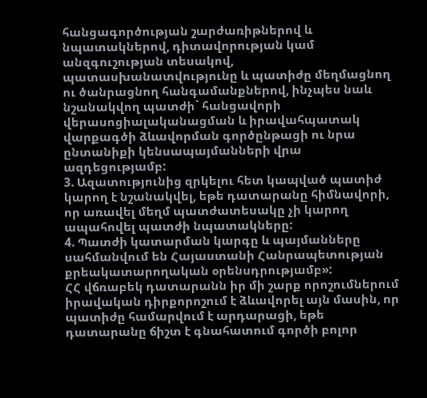հանցագործության շարժառիթներով և նպատակներով, դիտավորության կամ անզգուշության տեսակով, պատասխանատվությունը և պատիժը մեղմացնող ու ծանրացնող հանգամանքներով, ինչպես նաև նշանակվող պատժի` հանցավորի վերասոցիալականացման և իրավահպատակ վարքագծի ձևավորման գործընթացի ու նրա ընտանիքի կենսապայմանների վրա ազդեցությամբ:
3. Ազատությունից զրկելու հետ կապված պատիժ կարող է նշանակվել, եթե դատարանը հիմնավորի, որ առավել մեղմ պատժատեսակը չի կարող ապահովել պատժի նպատակները:
4. Պատժի կատարման կարգը և պայմանները սահմանվում են Հայաստանի Հանրապետության քրեակատարողական օրենսդրությամբ»:
ՀՀ վճռաբեկ դատարանն իր մի շարք որոշումներում իրավական դիրքորոշում է ձևավորել այն մասին, որ պատիժը համարվում է արդարացի, եթե դատարանը ճիշտ է գնահատում գործի բոլոր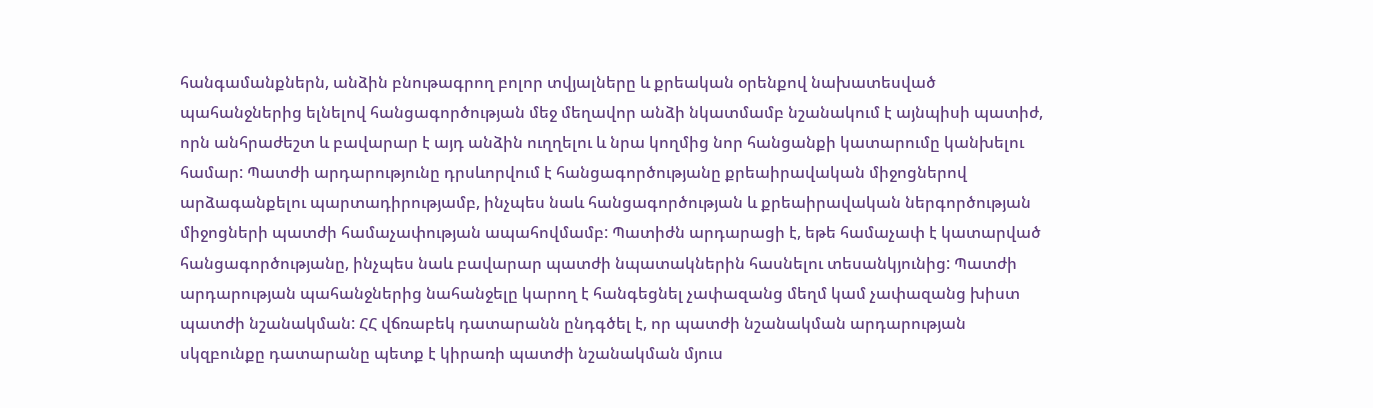հանգամանքներն, անձին բնութագրող բոլոր տվյալները և քրեական օրենքով նախատեսված պահանջներից ելնելով հանցագործության մեջ մեղավոր անձի նկատմամբ նշանակում է այնպիսի պատիժ, որն անհրաժեշտ և բավարար է այդ անձին ուղղելու և նրա կողմից նոր հանցանքի կատարումը կանխելու համար: Պատժի արդարությունը դրսևորվում է հանցագործությանը քրեաիրավական միջոցներով արձագանքելու պարտադիրությամբ, ինչպես նաև հանցագործության և քրեաիրավական ներգործության միջոցների պատժի համաչափության ապահովմամբ: Պատիժն արդարացի է, եթե համաչափ է կատարված հանցագործությանը, ինչպես նաև բավարար պատժի նպատակներին հասնելու տեսանկյունից: Պատժի արդարության պահանջներից նահանջելը կարող է հանգեցնել չափազանց մեղմ կամ չափազանց խիստ պատժի նշանակման: ՀՀ վճռաբեկ դատարանն ընդգծել է, որ պատժի նշանակման արդարության սկզբունքը դատարանը պետք է կիրառի պատժի նշանակման մյուս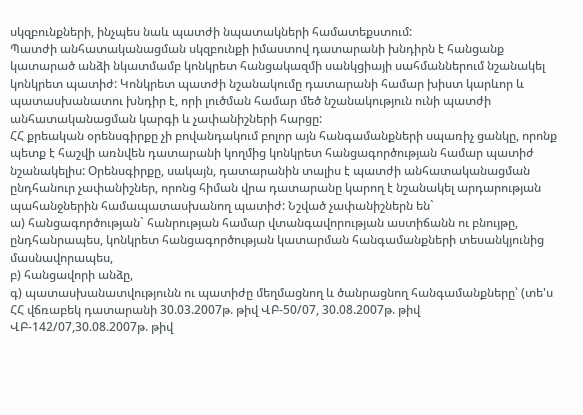սկզբունքների, ինչպես նաև պատժի նպատակների համատեքստում:
Պատժի անհատականացման սկզբունքի իմաստով դատարանի խնդիրն է հանցանք կատարած անձի նկատմամբ կոնկրետ հանցակազմի սանկցիայի սահմաններում նշանակել կոնկրետ պատիժ: Կոնկրետ պատժի նշանակումը դատարանի համար խիստ կարևոր և պատասխանատու խնդիր է, որի լուծման համար մեծ նշանակություն ունի պատժի անհատականացման կարգի և չափանիշների հարցը:
ՀՀ քրեական օրենսգիրքը չի բովանդակում բոլոր այն հանգամանքների սպառիչ ցանկը, որոնք պետք է հաշվի առնվեն դատարանի կողմից կոնկրետ հանցագործության համար պատիժ նշանակելիս: Օրենսգիրքը, սակայն, դատարանին տալիս է պատժի անհատականացման ընդհանուր չափանիշներ, որոնց հիման վրա դատարանը կարող է նշանակել արդարության պահանջներին համապատասխանող պատիժ: Նշված չափանիշներն են`
ա) հանցագործության` հանրության համար վտանգավորության աստիճանն ու բնույթը, ընդհանրապես, կոնկրետ հանցագործության կատարման հանգամանքների տեսանկյունից մասնավորապես,
բ) հանցավորի անձը,
գ) պատասխանատվությունն ու պատիժը մեղմացնող և ծանրացնող հանգամանքները՝ (տե'ս ՀՀ վճռաբեկ դատարանի 30.03.2007թ. թիվ ՎԲ-50/07, 30.08.2007թ. թիվ ՎԲ-142/07,30.08.2007թ. թիվ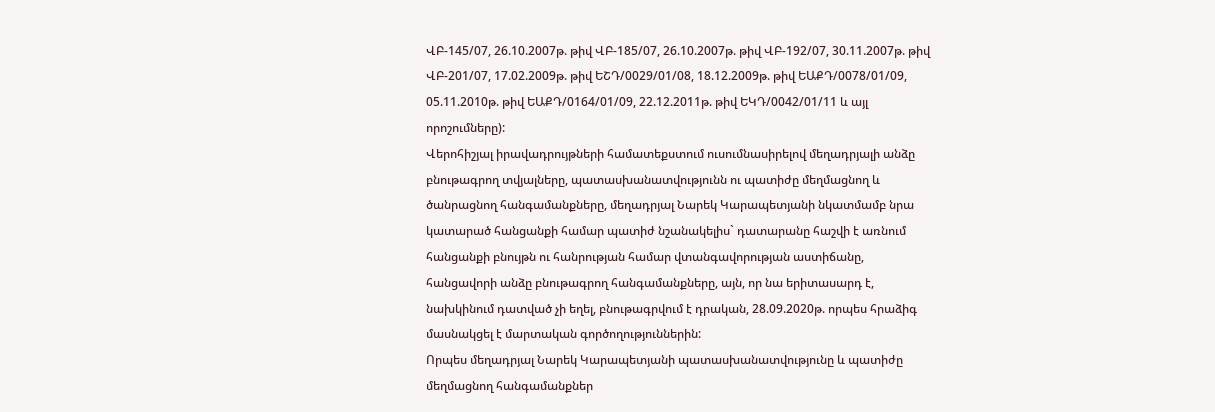ՎԲ-145/07, 26.10.2007թ. թիվ ՎԲ-185/07, 26.10.2007թ. թիվ ՎԲ-192/07, 30.11.2007թ. թիվ ՎԲ-201/07, 17.02.2009թ. թիվ ԵՇԴ/0029/01/08, 18.12.2009թ. թիվ ԵԱՔԴ/0078/01/09, 05.11.2010թ. թիվ ԵԱՔԴ/0164/01/09, 22.12.2011թ. թիվ ԵԿԴ/0042/01/11 և այլ որոշումները):
Վերոհիշյալ իրավադրույթների համատեքստում ուսումնասիրելով մեղադրյալի անձը բնութագրող տվյալները, պատասխանատվությունն ու պատիժը մեղմացնող և ծանրացնող հանգամանքները, մեղադրյալ Նարեկ Կարապետյանի նկատմամբ նրա կատարած հանցանքի համար պատիժ նշանակելիս` դատարանը հաշվի է առնում հանցանքի բնույթն ու հանրության համար վտանգավորության աստիճանը, հանցավորի անձը բնութագրող հանգամանքները, այն, որ նա երիտասարդ է, նախկինում դատված չի եղել, բնութագրվում է դրական, 28.09.2020թ. որպես հրաձիգ մասնակցել է մարտական գործողություններին:
Որպես մեղադրյալ Նարեկ Կարապետյանի պատասխանատվությունը և պատիժը մեղմացնող հանգամանքներ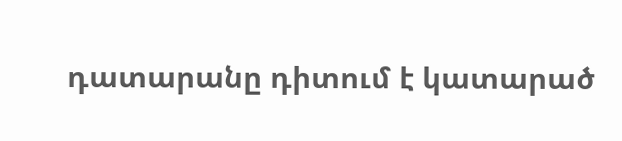դատարանը դիտում է կատարած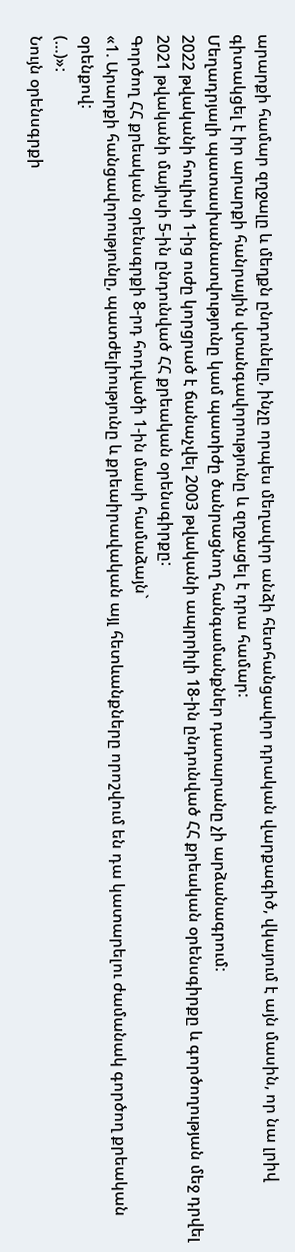արարքի համար զղջալը և մեղքն ընդունելը, ինչը որպես մեղավոր անձի հետհանցավոր դրական վարքագիծ, վկայում է այն մասին, որ նա լրիվ գիտակցել է իր արարքի հանրային վտանգավորությունը և զղջացել է դրա համար:
Մեղադրյալի պատասխանատվությունը կամ պատիժը ծանրացնող հանգամանքներ դատարանը չի արձանագրում:
2022 թվականի հուլիսի 1-ից ուժը կորցրած է ճանաչվել 2003 թվականի ապրրիլի 18-ին ընդունված ՀՀ քրեական օրենսգիրքը և գործողության մեջ դրվել 2021 թվականի մայիսի 5-ին ընդունված ՀՀ քրեական օրենսգիրքը:
Գործող ՀՀ քրեական օրենսգրքի 8-րդ հոդվածի 1-ին մասի համաձայն`
«1. Արարքի հանցավորությունը, պատժելիությունը և քրեաիրավական այլ հետևանքները որոշվում են դա կատարելու ժամանակ գործող քրեական օրենքով:
(…)»:
Նույն օրենսգրքի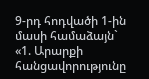9-րդ հոդվածի 1-ին մասի համաձայն`
«1. Արարքի հանցավորությունը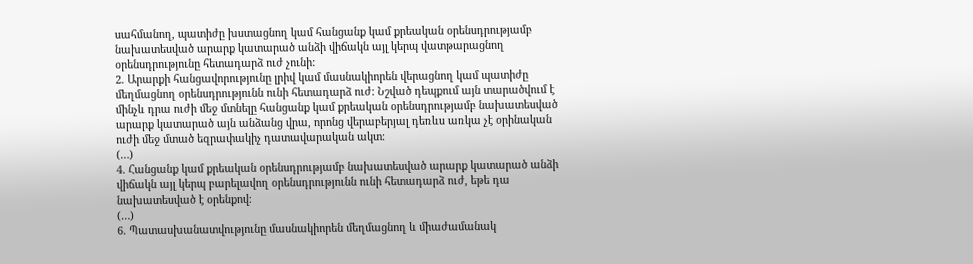սահմանող, պատիժը խստացնող կամ հանցանք կամ քրեական օրենսդրությամբ նախատեսված արարք կատարած անձի վիճակն այլ կերպ վատթարացնող օրենսդրությունը հետադարձ ուժ չունի:
2. Արարքի հանցավորությունը լրիվ կամ մասնակիորեն վերացնող կամ պատիժը մեղմացնող օրենսդրությունն ունի հետադարձ ուժ: Նշված դեպքում այն տարածվում է մինչև դրա ուժի մեջ մտնելը հանցանք կամ քրեական օրենսդրությամբ նախատեսված արարք կատարած այն անձանց վրա, որոնց վերաբերյալ դեռևս առկա չէ օրինական ուժի մեջ մտած եզրափակիչ դատավարական ակտ։
(…)
4. Հանցանք կամ քրեական օրենսդրությամբ նախատեսված արարք կատարած անձի վիճակն այլ կերպ բարելավող օրենսդրությունն ունի հետադարձ ուժ, եթե դա նախատեսված է օրենքով։
(…)
6. Պատասխանատվությունը մասնակիորեն մեղմացնող և միաժամանակ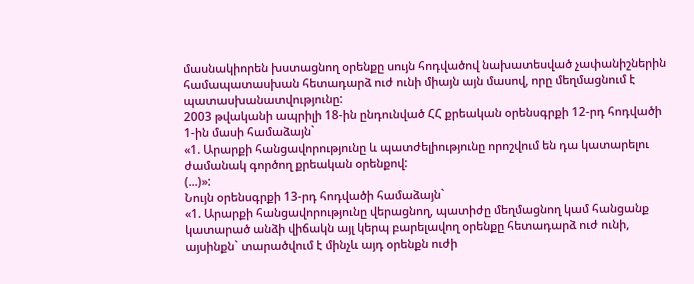մասնակիորեն խստացնող օրենքը սույն հոդվածով նախատեսված չափանիշներին համապատասխան հետադարձ ուժ ունի միայն այն մասով, որը մեղմացնում է պատասխանատվությունը:
2003 թվականի ապրիլի 18-ին ընդունված ՀՀ քրեական օրենսգրքի 12-րդ հոդվածի 1-ին մասի համաձայն`
«1. Արարքի հանցավորությունը և պատժելիությունը որոշվում են դա կատարելու ժամանակ գործող քրեական օրենքով:
(...)»:
Նույն օրենսգրքի 13-րդ հոդվածի համաձայն`
«1. Արարքի հանցավորությունը վերացնող, պատիժը մեղմացնող կամ հանցանք կատարած անձի վիճակն այլ կերպ բարելավող օրենքը հետադարձ ուժ ունի, այսինքն` տարածվում է մինչև այդ օրենքն ուժի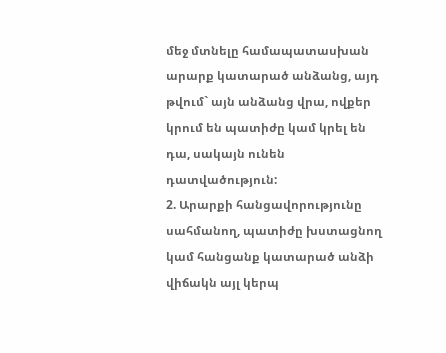մեջ մտնելը համապատասխան արարք կատարած անձանց, այդ թվում` այն անձանց վրա, ովքեր կրում են պատիժը կամ կրել են դա, սակայն ունեն դատվածություն:
2. Արարքի հանցավորությունը սահմանող, պատիժը խստացնող կամ հանցանք կատարած անձի վիճակն այլ կերպ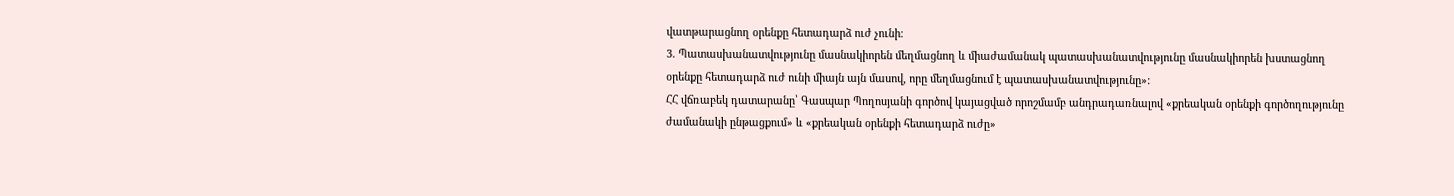վատթարացնող օրենքը հետադարձ ուժ չունի։
3. Պատասխանատվությունը մասնակիորեն մեղմացնող և միաժամանակ պատասխանատվությունը մասնակիորեն խստացնող օրենքը հետադարձ ուժ ունի միայն այն մասով, որը մեղմացնում է պատասխանատվությունը»:
ՀՀ վճռաբեկ դատարանը՝ Գասպար Պողոսյանի գործով կայացված որոշմամբ անդրադառնալով «քրեական օրենքի գործողությունը ժամանակի ընթացքում» և «քրեական օրենքի հետադարձ ուժը»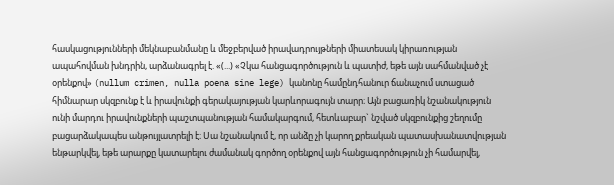հասկացությունների մեկնաբանմանը և մեջբերված իրավադրույթների միատեսակ կիրառության ապահովման խնդրին, արձանագրել է. «(...) «Չկա հանցագործություն և պատիժ, եթե այն սահմանված չէ օրենքով» (nullum crimen, nulla poena sine lege) կանոնը համընդհանուր ճանաչում ստացած հիմնարար սկզբունք է և իրավունքի գերակայության կարևորագույն տարր։ Այն բացառիկ նշանակություն ունի մարդու իրավունքների պաշտպանության համակարգում, հետևաբար` նշված սկզբունքից շեղումը բացարձակապես անթույլատրելի է։ Սա նշանակում է, որ անձը չի կարող քրեական պատասխանատվության ենթարկվել, եթե արարքը կատարելու ժամանակ գործող օրենքով այն հանցագործություն չի համարվել,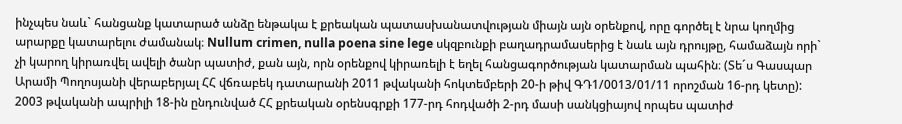ինչպես նաև` հանցանք կատարած անձը ենթակա է քրեական պատասխանատվության միայն այն օրենքով, որը գործել է նրա կողմից արարքը կատարելու ժամանակ։ Nullum crimen, nulla poena sine lege սկզբունքի բաղադրամասերից է նաև այն դրույթը, համաձայն որի` չի կարող կիրառվել ավելի ծանր պատիժ, քան այն, որն օրենքով կիրառելի է եղել հանցագործության կատարման պահին։ (Տե´ս Գասպար Արամի Պողոսյանի վերաբերյալ ՀՀ վճռաբեկ դատարանի 2011 թվականի հոկտեմբերի 20-ի թիվ ԳԴ1/0013/01/11 որոշման 16-րդ կետը):
2003 թվականի ապրիլի 18-ին ընդունված ՀՀ քրեական օրենսգրքի 177-րդ հոդվածի 2-րդ մասի սանկցիայով որպես պատիժ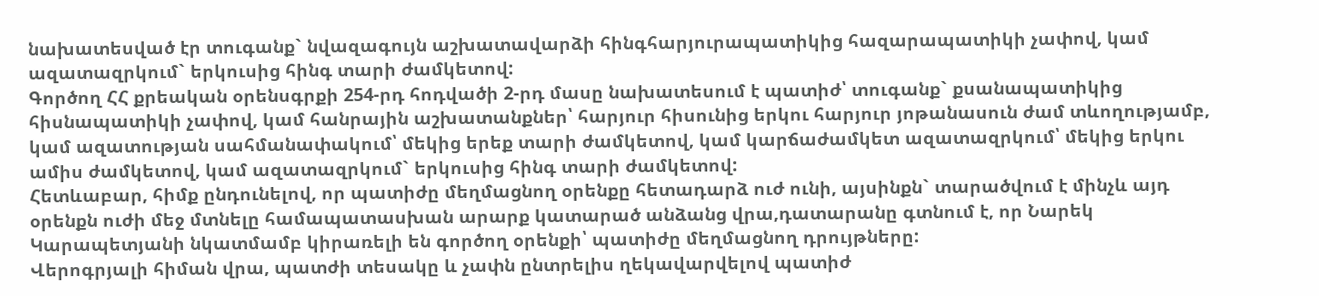նախատեսված էր տուգանք` նվազագույն աշխատավարձի հինգհարյուրապատիկից հազարապատիկի չափով, կամ ազատազրկում` երկուսից հինգ տարի ժամկետով:
Գործող ՀՀ քրեական օրենսգրքի 254-րդ հոդվածի 2-րդ մասը նախատեսում է պատիժ՝ տուգանք` քսանապատիկից հիսնապատիկի չափով, կամ հանրային աշխատանքներ՝ հարյուր հիսունից երկու հարյուր յոթանասուն ժամ տևողությամբ, կամ ազատության սահմանափակում՝ մեկից երեք տարի ժամկետով, կամ կարճաժամկետ ազատազրկում՝ մեկից երկու ամիս ժամկետով, կամ ազատազրկում` երկուսից հինգ տարի ժամկետով:
Հետևաբար, հիմք ընդունելով, որ պատիժը մեղմացնող օրենքը հետադարձ ուժ ունի, այսինքն` տարածվում է մինչև այդ օրենքն ուժի մեջ մտնելը համապատասխան արարք կատարած անձանց վրա,դատարանը գտնում է, որ Նարեկ Կարապետյանի նկատմամբ կիրառելի են գործող օրենքի՝ պատիժը մեղմացնող դրույթները:
Վերոգրյալի հիման վրա, պատժի տեսակը և չափն ընտրելիս ղեկավարվելով պատիժ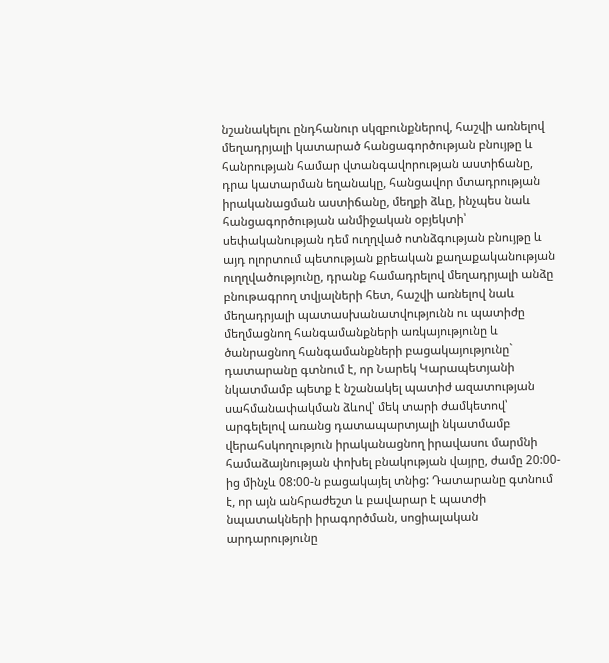նշանակելու ընդհանուր սկզբունքներով, հաշվի առնելով մեղադրյալի կատարած հանցագործության բնույթը և հանրության համար վտանգավորության աստիճանը, դրա կատարման եղանակը, հանցավոր մտադրության իրականացման աստիճանը, մեղքի ձևը, ինչպես նաև հանցագործության անմիջական օբյեկտի՝ սեփականության դեմ ուղղված ոտնձգության բնույթը և այդ ոլորտում պետության քրեական քաղաքականության ուղղվածությունը, դրանք համադրելով մեղադրյալի անձը բնութագրող տվյալների հետ, հաշվի առնելով նաև մեղադրյալի պատասխանատվությունն ու պատիժը մեղմացնող հանգամանքների առկայությունը և ծանրացնող հանգամանքների բացակայությունը` դատարանը գտնում է, որ Նարեկ Կարապետյանի նկատմամբ պետք է նշանակել պատիժ ազատության սահմանափակման ձևով՝ մեկ տարի ժամկետով՝ արգելելով առանց դատապարտյալի նկատմամբ վերահսկողություն իրականացնող իրավասու մարմնի համաձայնության փոխել բնակության վայրը, ժամը 20:00-ից մինչև 08:00-ն բացակայել տնից: Դատարանը գտնում է, որ այն անհրաժեշտ և բավարար է պատժի նպատակների իրագործման, սոցիալական արդարությունը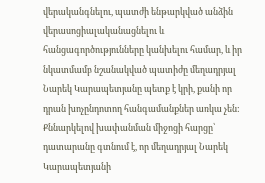վերականգնելու, պատժի ենթարկված անձին վերասոցիալականացնելու և հանցագործությունները կանխելու համար, և իր նկատմամբ նշանակված պատիժը մեղադրյալ Նարեկ Կարապետյանը պետք է կրի, քանի որ դրան խոչընդոտող հանգամանքներ առկա չեն:
Քննարկելով խափանման միջոցի հարցը՝ դատարանը գտնում է, որ մեղադրյալ Նարեկ Կարապետյանի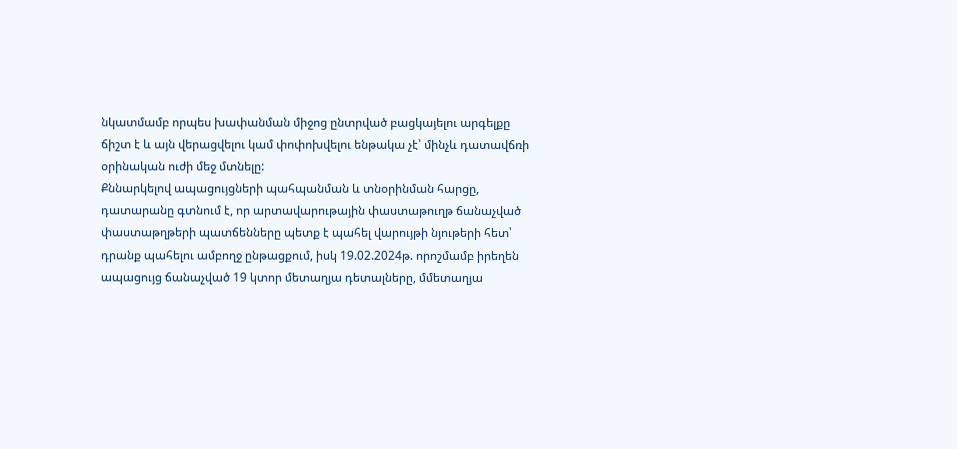նկատմամբ որպես խափանման միջոց ընտրված բացկայելու արգելքը ճիշտ է և այն վերացվելու կամ փոփոխվելու ենթակա չէ՝ մինչև դատավճռի օրինական ուժի մեջ մտնելը:
Քննարկելով ապացույցների պահպանման և տնօրինման հարցը, դատարանը գտնում է, որ արտավարութային փաստաթուղթ ճանաչված փաստաթղթերի պատճենները պետք է պահել վարույթի նյութերի հետ՝ դրանք պահելու ամբողջ ընթացքում, իսկ 19.02.2024թ. որոշմամբ իրեղեն ապացույց ճանաչված 19 կտոր մետաղյա դետալները, մմետաղյա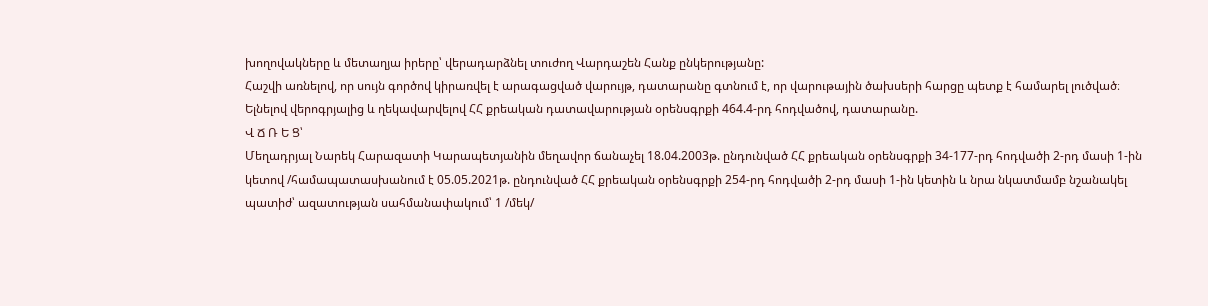խողովակները և մետաղյա իրերը՝ վերադարձնել տուժող Վարդաշեն Հանք ընկերությանը:
Հաշվի առնելով, որ սույն գործով կիրառվել է արագացված վարույթ, դատարանը գտնում է, որ վարութային ծախսերի հարցը պետք է համարել լուծված։
Ելնելով վերոգրյալից և ղեկավարվելով ՀՀ քրեական դատավարության օրենսգրքի 464.4-րդ հոդվածով, դատարանը.
Վ Ճ Ռ Ե Ց՝
Մեղադրյալ Նարեկ Հարազատի Կարապետյանին մեղավոր ճանաչել 18.04.2003թ. ընդունված ՀՀ քրեական օրենսգրքի 34-177-րդ հոդվածի 2-րդ մասի 1-ին կետով /համապատասխանում է 05.05.2021թ. ընդունված ՀՀ քրեական օրենսգրքի 254-րդ հոդվածի 2-րդ մասի 1-ին կետին և նրա նկատմամբ նշանակել պատիժ՝ ազատության սահմանափակում՝ 1 /մեկ/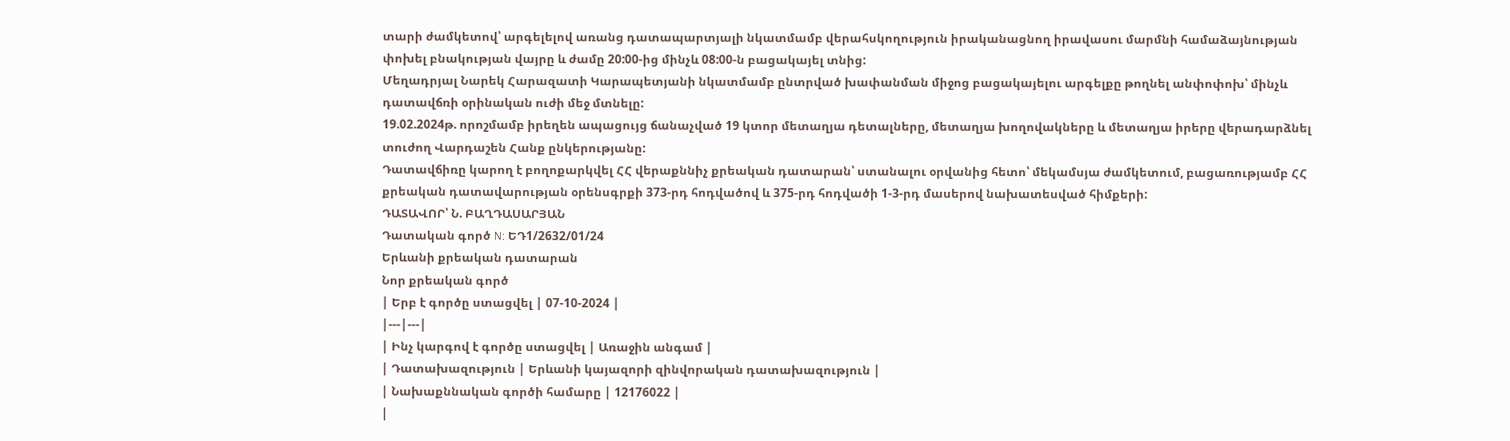տարի ժամկետով՝ արգելելով առանց դատապարտյալի նկատմամբ վերահսկողություն իրականացնող իրավասու մարմնի համաձայնության փոխել բնակության վայրը և ժամը 20:00-ից մինչև 08:00-ն բացակայել տնից:
Մեղադրյալ Նարեկ Հարազատի Կարապետյանի նկատմամբ ընտրված խափանման միջոց բացակայելու արգելքը թողնել անփոփոխ՝ մինչև դատավճռի օրինական ուժի մեջ մտնելը:
19.02.2024թ. որոշմամբ իրեղեն ապացույց ճանաչված 19 կտոր մետաղյա դետալները, մետաղյա խողովակները և մետաղյա իրերը վերադարձնել տուժող Վարդաշեն Հանք ընկերությանը:
Դատավճիռը կարող է բողոքարկվել ՀՀ վերաքննիչ քրեական դատարան՝ ստանալու օրվանից հետո՝ մեկամսյա ժամկետում, բացառությամբ ՀՀ քրեական դատավարության օրենսգրքի 373-րդ հոդվածով և 375-րդ հոդվածի 1-3-րդ մասերով նախատեսված հիմքերի:
ԴԱՏԱՎՈՐ՝ Ն. ԲԱՂԴԱՍԱՐՅԱՆ
Դատական գործ N: ԵԴ1/2632/01/24
Երևանի քրեական դատարան
Նոր քրեական գործ
| Երբ է գործը ստացվել | 07-10-2024 |
|---|---|
| Ինչ կարգով է գործը ստացվել | Առաջին անգամ |
| Դատախազություն | Երևանի կայազորի զինվորական դատախազություն |
| Նախաքննական գործի համարը | 12176022 |
|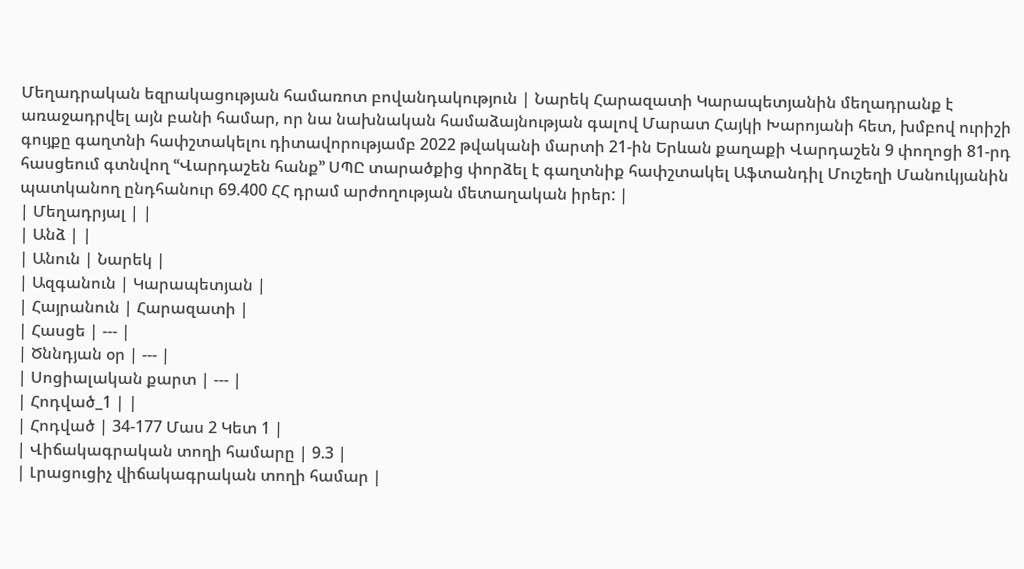Մեղադրական եզրակացության համառոտ բովանդակություն | Նարեկ Հարազատի Կարապետյանին մեղադրանք է առաջադրվել այն բանի համար, որ նա նախնական համաձայնության գալով Մարատ Հայկի Խարոյանի հետ, խմբով ուրիշի գույքը գաղտնի հափշտակելու դիտավորությամբ 2022 թվականի մարտի 21-ին Երևան քաղաքի Վարդաշեն 9 փողոցի 81-րդ հասցեում գտնվող ՙՙՎարդաշեն հանք՚՚ ՍՊԸ տարածքից փորձել է գաղտնիք հափշտակել Աֆտանդիլ Մուշեղի Մանուկյանին պատկանող ընդհանուր 69.400 ՀՀ դրամ արժողության մետաղական իրեր: |
| Մեղադրյալ | |
| Անձ | |
| Անուն | Նարեկ |
| Ազգանուն | Կարապետյան |
| Հայրանուն | Հարազատի |
| Հասցե | --- |
| Ծննդյան օր | --- |
| Սոցիալական քարտ | --- |
| Հոդված_1 | |
| Հոդված | 34-177 Մաս 2 Կետ 1 |
| Վիճակագրական տողի համարը | 9.3 |
| Լրացուցիչ վիճակագրական տողի համար |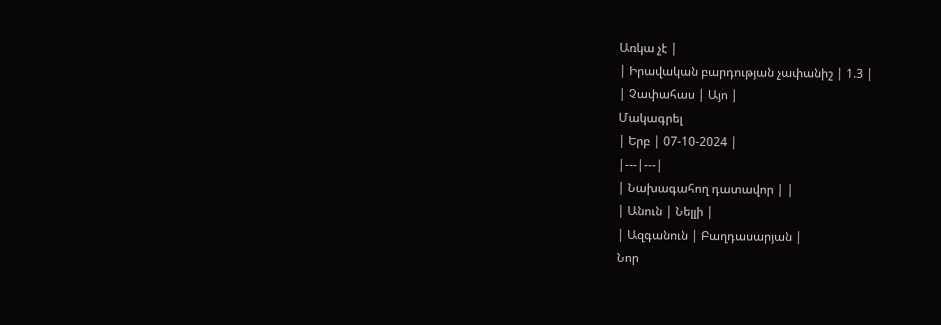Առկա չէ |
| Իրավական բարդության չափանիշ | 1.3 |
| Չափահաս | Այո |
Մակագրել
| Երբ | 07-10-2024 |
|---|---|
| Նախագահող դատավոր | |
| Անուն | Նելլի |
| Ազգանուն | Բաղդասարյան |
Նոր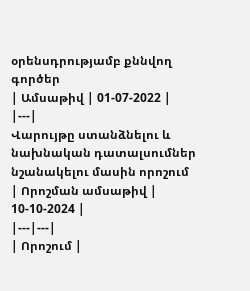օրենսդրությամբ քննվող գործեր
| Ամսաթիվ | 01-07-2022 |
|---|
Վարույթը ստանձնելու և նախնական դատալսումներ նշանակելու մասին որոշում
| Որոշման ամսաթիվ | 10-10-2024 |
|---|---|
| Որոշում |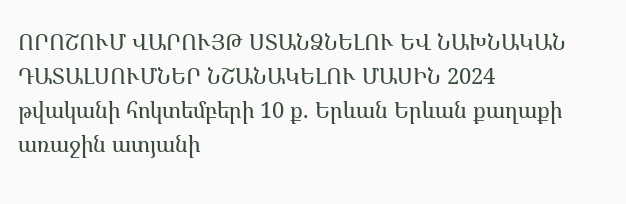ՈՐՈՇՈՒՄ ՎԱՐՈՒՅԹ ՍՏԱՆՁՆԵԼՈՒ ԵՎ ՆԱԽՆԱԿԱՆ ԴԱՏԱԼՍՈՒՄՆԵՐ ՆՇԱՆԱԿԵԼՈՒ ՄԱՍԻՆ 2024 թվականի հոկտեմբերի 10 ք. Երևան Երևան քաղաքի առաջին ատյանի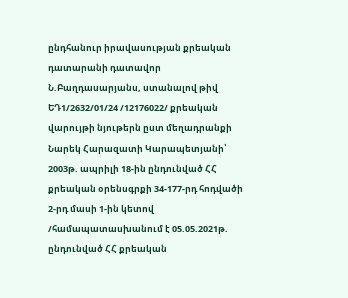ընդհանուր իրավասության քրեական դատարանի դատավոր Ն.Բաղդասարյանս, ստանալով թիվ ԵԴ1/2632/01/24 /12176022/ քրեական վարույթի նյութերն ըստ մեղադրանքի Նարեկ Հարազատի Կարապետյանի՝ 2003թ. ապրիլի 18-ին ընդունված ՀՀ քրեական օրենսգրքի 34-177-րդ հոդվածի 2-րդ մասի 1-ին կետով /համապատասխանում է 05.05.2021թ. ընդունված ՀՀ քրեական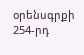օրենսգրքի 254-րդ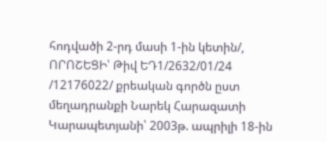հոդվածի 2-րդ մասի 1-ին կետին/, ՈՐՈՇԵՑԻ՝ Թիվ ԵԴ1/2632/01/24 /12176022/ քրեական գործն ըստ մեղադրանքի Նարեկ Հարազատի Կարապետյանի՝ 2003թ. ապրիլի 18-ին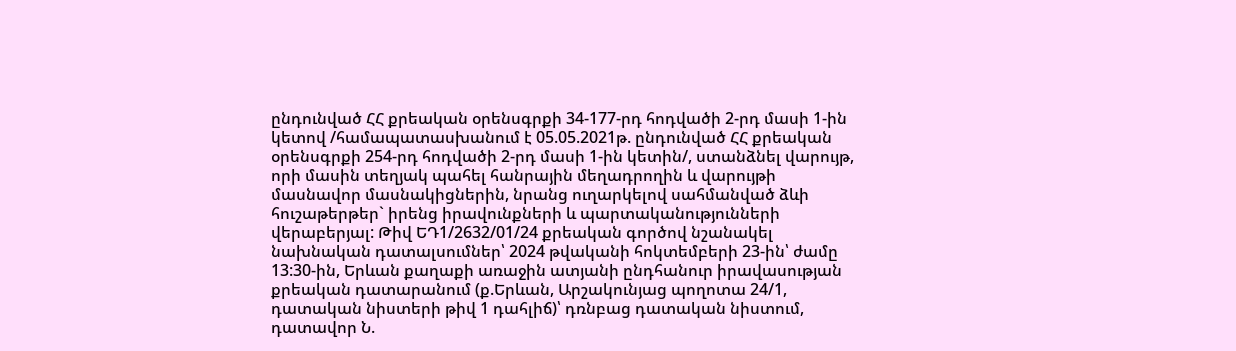ընդունված ՀՀ քրեական օրենսգրքի 34-177-րդ հոդվածի 2-րդ մասի 1-ին կետով /համապատասխանում է 05.05.2021թ. ընդունված ՀՀ քրեական օրենսգրքի 254-րդ հոդվածի 2-րդ մասի 1-ին կետին/, ստանձնել վարույթ, որի մասին տեղյակ պահել հանրային մեղադրողին և վարույթի մասնավոր մասնակիցներին, նրանց ուղարկելով սահմանված ձևի հուշաթերթեր` իրենց իրավունքների և պարտականությունների վերաբերյալ: Թիվ ԵԴ1/2632/01/24 քրեական գործով նշանակել նախնական դատալսումներ՝ 2024 թվականի հոկտեմբերի 23-ին՝ ժամը 13:30-ին, Երևան քաղաքի առաջին ատյանի ընդհանուր իրավասության քրեական դատարանում (ք.Երևան, Արշակունյաց պողոտա 24/1, դատական նիստերի թիվ 1 դահլիճ)՝ դռնբաց դատական նիստում, դատավոր Ն.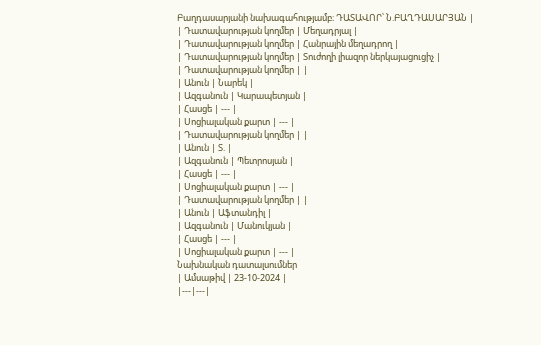Բաղդասարյանի նախագահությամբ։ ԴԱՏԱՎՈՐ՝ Ն.ԲԱՂԴԱՍԱՐՅԱՆ |
| Դատավարության կողմեր | Մեղադրյալ |
| Դատավարության կողմեր | Հանրային մեղադրող |
| Դատավարության կողմեր | Տուժողի լիազոր ներկայացուցիչ |
| Դատավարության կողմեր | |
| Անուն | Նարեկ |
| Ազգանուն | Կարապետյան |
| Հասցե | --- |
| Սոցիալական քարտ | --- |
| Դատավարության կողմեր | |
| Անուն | Տ. |
| Ազգանուն | Պետրոսյան |
| Հասցե | --- |
| Սոցիալական քարտ | --- |
| Դատավարության կողմեր | |
| Անուն | Աֆտանդիլ |
| Ազգանուն | Մանուկյան |
| Հասցե | --- |
| Սոցիալական քարտ | --- |
Նախնական դատալսումներ
| Ամսաթիվ | 23-10-2024 |
|---|---|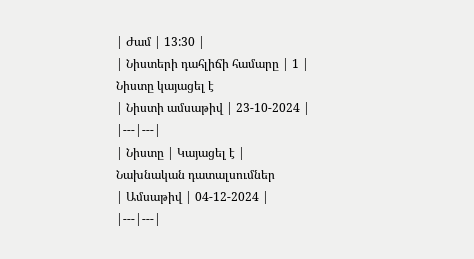| Ժամ | 13:30 |
| Նիստերի դահլիճի համարը | 1 |
Նիստը կայացել է
| Նիստի ամսաթիվ | 23-10-2024 |
|---|---|
| Նիստը | Կայացել է |
Նախնական դատալսումներ
| Ամսաթիվ | 04-12-2024 |
|---|---|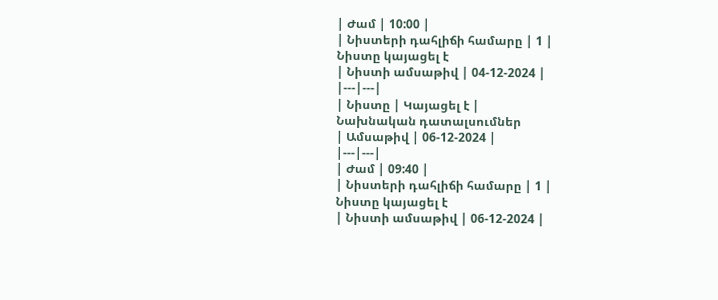| Ժամ | 10:00 |
| Նիստերի դահլիճի համարը | 1 |
Նիստը կայացել է
| Նիստի ամսաթիվ | 04-12-2024 |
|---|---|
| Նիստը | Կայացել է |
Նախնական դատալսումներ
| Ամսաթիվ | 06-12-2024 |
|---|---|
| Ժամ | 09:40 |
| Նիստերի դահլիճի համարը | 1 |
Նիստը կայացել է
| Նիստի ամսաթիվ | 06-12-2024 |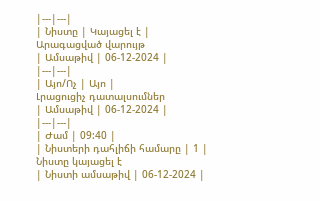|---|---|
| Նիստը | Կայացել է |
Արագացված վարույթ
| Ամսաթիվ | 06-12-2024 |
|---|---|
| Այո/Ոչ | Այո |
Լրացուցիչ դատալսումներ
| Ամսաթիվ | 06-12-2024 |
|---|---|
| Ժամ | 09:40 |
| Նիստերի դահլիճի համարը | 1 |
Նիստը կայացել է
| Նիստի ամսաթիվ | 06-12-2024 |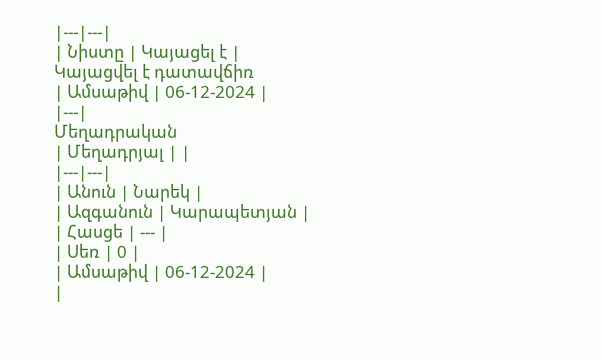|---|---|
| Նիստը | Կայացել է |
Կայացվել է դատավճիռ
| Ամսաթիվ | 06-12-2024 |
|---|
Մեղադրական
| Մեղադրյալ | |
|---|---|
| Անուն | Նարեկ |
| Ազգանուն | Կարապետյան |
| Հասցե | --- |
| Սեռ | 0 |
| Ամսաթիվ | 06-12-2024 |
|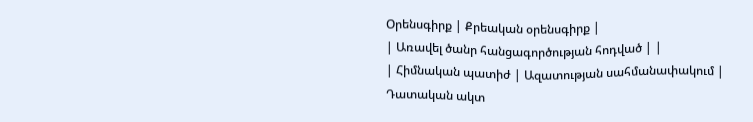Օրենսգիրք | Քրեական օրենսգիրք |
| Առավել ծանր հանցագործության հոդված | |
| Հիմնական պատիժ | Ազատության սահմանափակում |
Դատական ակտ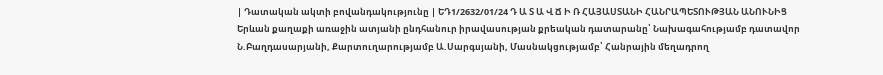| Դատական ակտի բովանդակությունը | ԵԴ1/2632/01/24 Դ Ա Տ Ա Վ Ճ Ի Ռ ՀԱՅԱՍՏԱՆԻ ՀԱՆՐԱՊԵՏՈՒԹՅԱՆ ԱՆՈՒՆԻՑ Երևան քաղաքի առաջին ատյանի ընդհանուր իրավասության քրեական դատարանը՝ Նախագահությամբ դատավոր Ն.Բաղդասարյանի, Քարտուղարությամբ Ա.Սարգսյանի, Մասնակցությամբ՝ Հանրային մեղադրող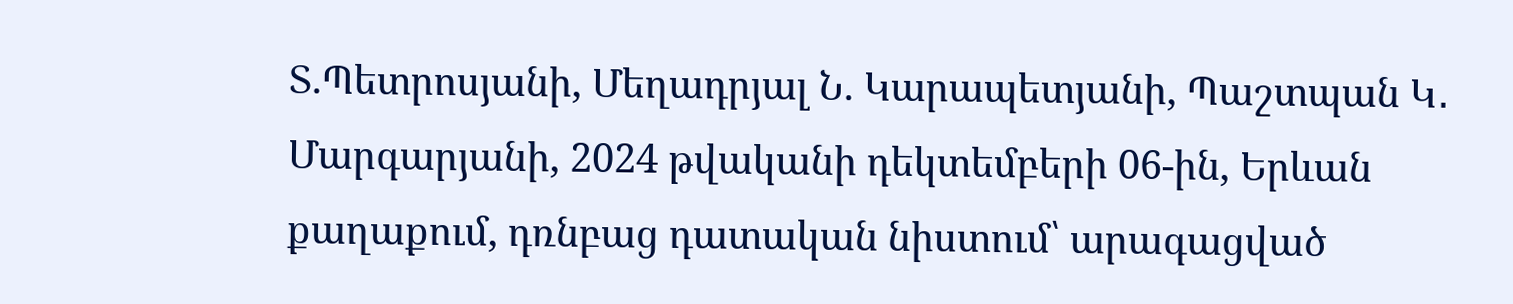Տ.Պետրոսյանի, Մեղադրյալ Ն. Կարապետյանի, Պաշտպան Կ․ Մարգարյանի, 2024 թվականի դեկտեմբերի 06-ին, Երևան քաղաքում, դռնբաց դատական նիստում՝ արագացված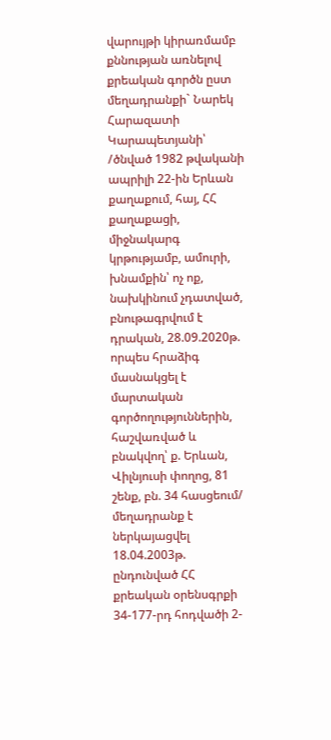վարույթի կիրառմամբ քննության առնելով քրեական գործն ըստ մեղադրանքի` Նարեկ Հարազատի Կարապետյանի՝ /ծնված 1982 թվականի ապրիլի 22-ին Երևան քաղաքում, հայ, ՀՀ քաղաքացի, միջնակարգ կրթությամբ, ամուրի, խնամքին՝ ոչ ոք, նախկինում չդատված, բնութագրվում է դրական, 28.09.2020թ. որպես հրաձիգ մասնակցել է մարտական գործողություններին, հաշվառված և բնակվող՝ ք. Երևան, Վիլնյուսի փողոց, 81 շենք, բն. 34 հասցեում/ մեղադրանք է ներկայացվել 18.04.2003թ. ընդունված ՀՀ քրեական օրենսգրքի 34-177-րդ հոդվածի 2-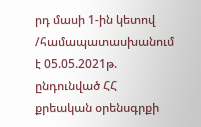րդ մասի 1-ին կետով /համապատասխանում է 05.05.2021թ. ընդունված ՀՀ քրեական օրենսգրքի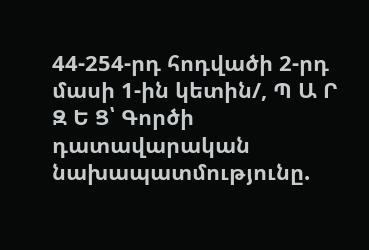44-254-րդ հոդվածի 2-րդ մասի 1-ին կետին/, Պ Ա Ր Զ Ե Ց՝ Գործի դատավարական նախապատմությունը.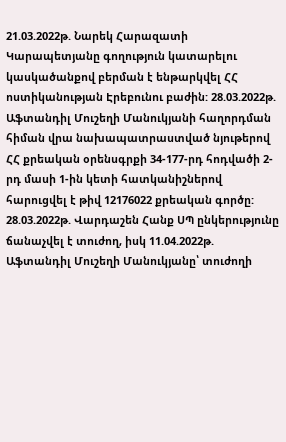21.03.2022թ. Նարեկ Հարազատի Կարապետյանը գողություն կատարելու կասկածանքով բերման է ենթարկվել ՀՀ ոստիկանության Էրեբունու բաժին: 28.03.2022թ. Աֆտանդիլ Մուշեղի Մանուկյանի հաղորդման հիման վրա նախապատրաստված նյութերով ՀՀ քրեական օրենսգրքի 34-177-րդ հոդվածի 2-րդ մասի 1-ին կետի հատկանիշներով հարուցվել է թիվ 12176022 քրեական գործը: 28.03.2022թ. Վարդաշեն Հանք ՍՊ ընկերությունը ճանաչվել է տուժող, իսկ 11.04.2022թ. Աֆտանդիլ Մուշեղի Մանուկյանը՝ տուժողի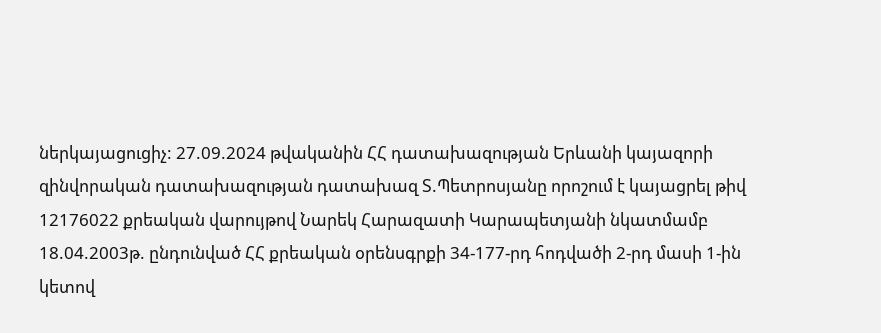ներկայացուցիչ: 27.09.2024 թվականին ՀՀ դատախազության Երևանի կայազորի զինվորական դատախազության դատախազ Տ.Պետրոսյանը որոշում է կայացրել թիվ 12176022 քրեական վարույթով Նարեկ Հարազատի Կարապետյանի նկատմամբ 18.04.2003թ. ընդունված ՀՀ քրեական օրենսգրքի 34-177-րդ հոդվածի 2-րդ մասի 1-ին կետով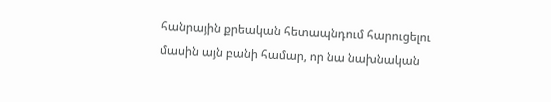հանրային քրեական հետապնդում հարուցելու մասին այն բանի համար, որ նա նախնական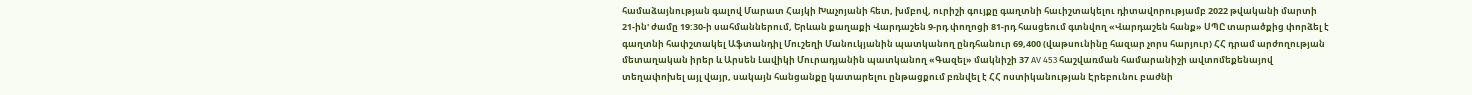համաձայնության գալով Մարատ Հայկի Խաչոյանի հետ, խմբով, ուրիշի գույքը գաղտնի հաւիշտակելու դիտավորությամբ 2022 թվականի մարտի 21-ին' ժամը 19:30-ի սահմաններում, Երևան քաղաքի Վարդաշեն 9-րդ փողոցի 81-րդ հասցեում գտնվող «Վարդաշեն հանք» ՍՊԸ տարածքից փորձել է գաղտնի հափշտակել Աֆտանդիլ Մուշեղի Մանուկյանին պատկանող ընդհանուր 69,400 (վաթսունինը հազար չորս հարյուր) ՀՀ դրամ արժողության մետաղական իրեր և Արսեն Լավիկի Մուրադյանին պատկանող «Գազել» մակնիշի 37 AV 453 հաշվառման համարանիշի ավտոմեքենայով տեղափոխել այլ վայր, սակայն հանցանքը կատարելու ընթացքում բռնվել է ՀՀ ոստիկանության Էրեբունու բաժնի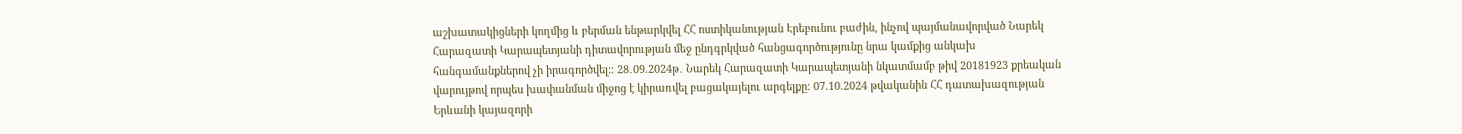աշխատակիցների կողմից և բերման ենթարկվել ՀՀ ոստիկանության Էրեբունու բաժին, ինչով պայմանավորված Նարեկ Հարազատի Կարապետյանի դիտավորության մեջ ընդգրկված հանցագործությունը նրա կամքից անկախ հանգամանքներով չի իրագործվել:։ 28․09.2024թ․ Նարեկ Հարազատի Կարապետյանի նկատմամբ թիվ 20181923 քրեական վարույթով որպես խափանման միջոց է կիրառվել բացակայելու արգելքը։ 07.10.2024 թվականին ՀՀ դատախազության Երևանի կայազորի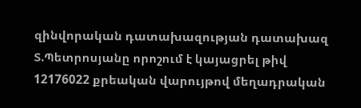զինվորական դատախազության դատախազ Տ.Պետրոսյանը որոշում է կայացրել թիվ 12176022 քրեական վարույթով մեղադրական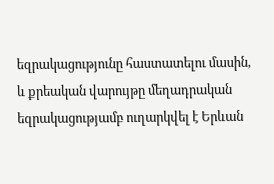եզրակացությունը հաստատելու մասին, և քրեական վարույթը մեղադրական եզրակացությամբ ուղարկվել է Երևան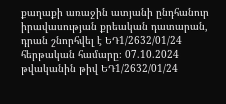քաղաքի առաջին ատյանի ընդհանուր իրավասության քրեական դատարան, դրան շնորհվել է ԵԴ1/2632/01/24 հերթական համարը։ 07.10.2024 թվականին թիվ ԵԴ1/2632/01/24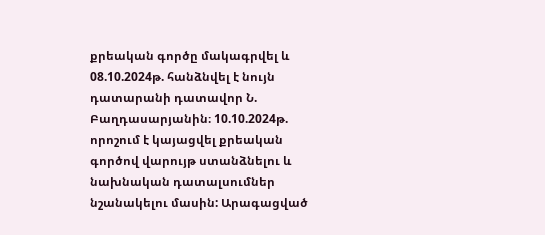քրեական գործը մակագրվել և 08.10.2024թ. հանձնվել է նույն դատարանի դատավոր Ն. Բաղդասարյանին։ 10.10.2024թ. որոշում է կայացվել քրեական գործով վարույթ ստանձնելու և նախնական դատալսումներ նշանակելու մասին: Արագացված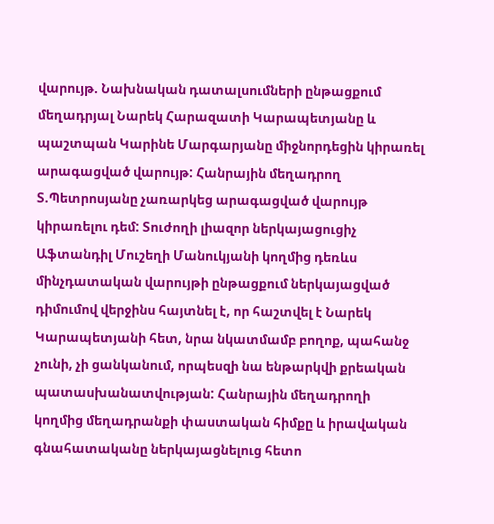վարույթ. Նախնական դատալսումների ընթացքում մեղադրյալ Նարեկ Հարազատի Կարապետյանը և պաշտպան Կարինե Մարգարյանը միջնորդեցին կիրառել արագացված վարույթ: Հանրային մեղադրող Տ.Պետրոսյանը չառարկեց արագացված վարույթ կիրառելու դեմ: Տուժողի լիազոր ներկայացուցիչ Աֆտանդիլ Մուշեղի Մանուկյանի կողմից դեռևս մինչդատական վարույթի ընթացքում ներկայացված դիմումով վերջինս հայտնել է, որ հաշտվել է Նարեկ Կարապետյանի հետ, նրա նկատմամբ բողոք, պահանջ չունի, չի ցանկանում, որպեսզի նա ենթարկվի քրեական պատասխանատվության: Հանրային մեղադրողի կողմից մեղադրանքի փաստական հիմքը և իրավական գնահատականը ներկայացնելուց հետո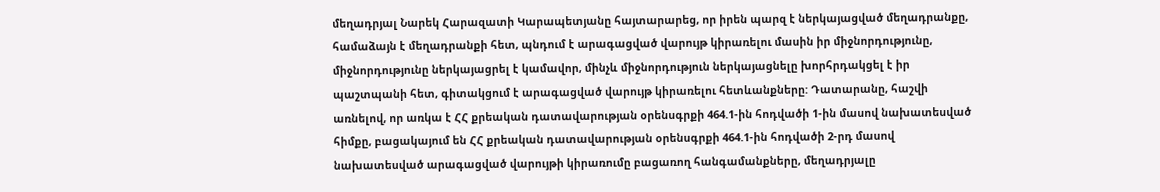մեղադրյալ Նարեկ Հարազատի Կարապետյանը հայտարարեց, որ իրեն պարզ է ներկայացված մեղադրանքը, համաձայն է մեղադրանքի հետ, պնդում է արագացված վարույթ կիրառելու մասին իր միջնորդությունը, միջնորդությունը ներկայացրել է կամավոր, մինչև միջնորդություն ներկայացնելը խորհրդակցել է իր պաշտպանի հետ, գիտակցում է արագացված վարույթ կիրառելու հետևանքները: Դատարանը, հաշվի առնելով, որ առկա է ՀՀ քրեական դատավարության օրենսգրքի 464.1-ին հոդվածի 1-ին մասով նախատեսված հիմքը, բացակայում են ՀՀ քրեական դատավարության օրենսգրքի 464.1-ին հոդվածի 2-րդ մասով նախատեսված արագացված վարույթի կիրառումը բացառող հանգամանքները, մեղադրյալը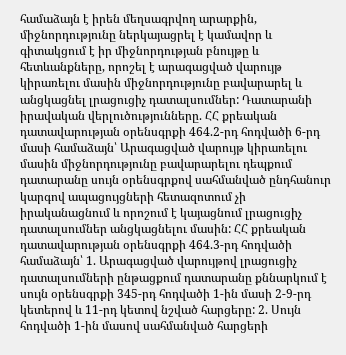համաձայն է իրեն մեղսագրվող արարքին, միջնորդությունը ներկայացրել է կամավոր և գիտակցում է իր միջնորդության բնույթը և հետևանքները, որոշել է արագացված վարույթ կիրառելու մասին միջնորդությունը բավարարել և անցկացնել լրացուցիչ դատալսումներ: Դատարանի իրավական վերլուծությունները. ՀՀ քրեական դատավարության օրենսգրքի 464.2-րդ հոդվածի 6-րդ մասի համաձայն՝ Արագացված վարույթ կիրառելու մասին միջնորդությունը բավարարելու դեպքում դատարանը սույն օրենսգրքով սահմանված ընդհանուր կարգով ապացույցների հետազոտում չի իրականացնում և որոշում է կայացնում լրացուցիչ դատալսումներ անցկացնելու մասին: ՀՀ քրեական դատավարության օրենսգրքի 464.3-րդ հոդվածի համաձայն՝ 1. Արագացված վարույթով լրացուցիչ դատալսումների ընթացքում դատարանը քննարկում է սույն օրենսգրքի 345-րդ հոդվածի 1-ին մասի 2-9-րդ կետերով և 11-րդ կետով նշված հարցերը: 2. Սույն հոդվածի 1-ին մասով սահմանված հարցերի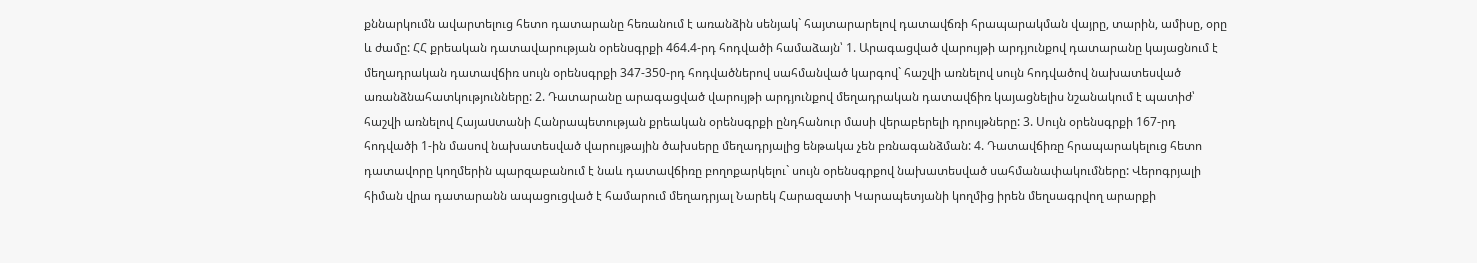քննարկումն ավարտելուց հետո դատարանը հեռանում է առանձին սենյակ` հայտարարելով դատավճռի հրապարակման վայրը, տարին, ամիսը, օրը և ժամը: ՀՀ քրեական դատավարության օրենսգրքի 464.4-րդ հոդվածի համաձայն՝ 1. Արագացված վարույթի արդյունքով դատարանը կայացնում է մեղադրական դատավճիռ սույն օրենսգրքի 347-350-րդ հոդվածներով սահմանված կարգով` հաշվի առնելով սույն հոդվածով նախատեսված առանձնահատկությունները: 2. Դատարանը արագացված վարույթի արդյունքով մեղադրական դատավճիռ կայացնելիս նշանակում է պատիժ՝ հաշվի առնելով Հայաuտանի Հանրապետության քրեական օրենսգրքի ընդհանուր մասի վերաբերելի դրույթները: 3. Սույն օրենսգրքի 167-րդ հոդվածի 1-ին մասով նախատեսված վարույթային ծախսերը մեղադրյալից ենթակա չեն բռնագանձման: 4. Դատավճիռը հրապարակելուց հետո դատավորը կողմերին պարզաբանում է նաև դատավճիռը բողոքարկելու` սույն օրենսգրքով նախատեսված սահմանափակումները: Վերոգրյալի հիման վրա դատարանն ապացուցված է համարում մեղադրյալ Նարեկ Հարազատի Կարապետյանի կողմից իրեն մեղսագրվող արարքի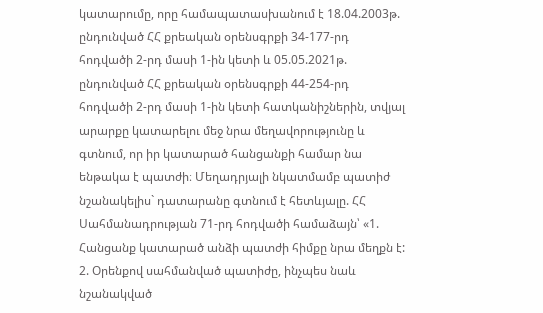կատարումը, որը համապատասխանում է 18.04.2003թ. ընդունված ՀՀ քրեական օրենսգրքի 34-177-րդ հոդվածի 2-րդ մասի 1-ին կետի և 05.05.2021թ. ընդունված ՀՀ քրեական օրենսգրքի 44-254-րդ հոդվածի 2-րդ մասի 1-ին կետի հատկանիշներին, տվյալ արարքը կատարելու մեջ նրա մեղավորությունը և գտնում, որ իր կատարած հանցանքի համար նա ենթակա է պատժի։ Մեղադրյալի նկատմամբ պատիժ նշանակելիս` դատարանը գտնում է հետևյալը. ՀՀ Սահմանադրության 71-րդ հոդվածի համաձայն՝ «1. Հանցանք կատարած անձի պատժի հիմքը նրա մեղքն է: 2. Օրենքով սահմանված պատիժը, ինչպես նաև նշանակված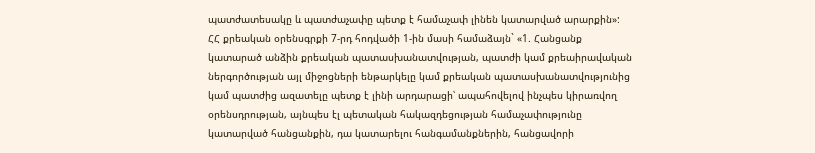պատժատեսակը և պատժաչափը պետք է համաչափ լինեն կատարված արարքին»: ՀՀ քրեական օրենսգրքի 7-րդ հոդվածի 1-ին մասի համաձայն` «1. Հանցանք կատարած անձին քրեական պատասխանատվության, պատժի կամ քրեաիրավական ներգործության այլ միջոցների ենթարկելը կամ քրեական պատասխանատվությունից կամ պատժից ազատելը պետք է լինի արդարացի՝ ապահովելով ինչպես կիրառվող օրենսդրության, այնպես էլ պետական հակազդեցության համաչափությունը կատարված հանցանքին, դա կատարելու հանգամանքներին, հանցավորի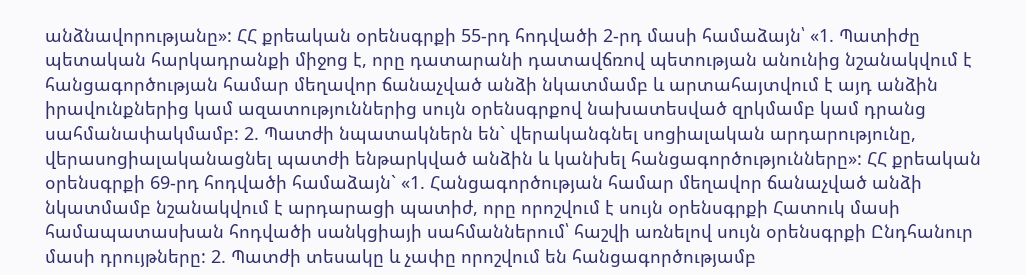անձնավորությանը»: ՀՀ քրեական օրենսգրքի 55-րդ հոդվածի 2-րդ մասի համաձայն՝ «1. Պատիժը պետական հարկադրանքի միջոց է, որը դատարանի դատավճռով պետության անունից նշանակվում է հանցագործության համար մեղավոր ճանաչված անձի նկատմամբ և արտահայտվում է այդ անձին իրավունքներից կամ ազատություններից սույն օրենսգրքով նախատեսված զրկմամբ կամ դրանց սահմանափակմամբ: 2. Պատժի նպատակներն են` վերականգնել սոցիալական արդարությունը, վերասոցիալականացնել պատժի ենթարկված անձին և կանխել հանցագործությունները»: ՀՀ քրեական օրենսգրքի 69-րդ հոդվածի համաձայն` «1. Հանցագործության համար մեղավոր ճանաչված անձի նկատմամբ նշանակվում է արդարացի պատիժ, որը որոշվում է սույն օրենսգրքի Հատուկ մասի համապատասխան հոդվածի սանկցիայի սահմաններում՝ հաշվի առնելով սույն օրենսգրքի Ընդհանուր մասի դրույթները: 2. Պատժի տեսակը և չափը որոշվում են հանցագործությամբ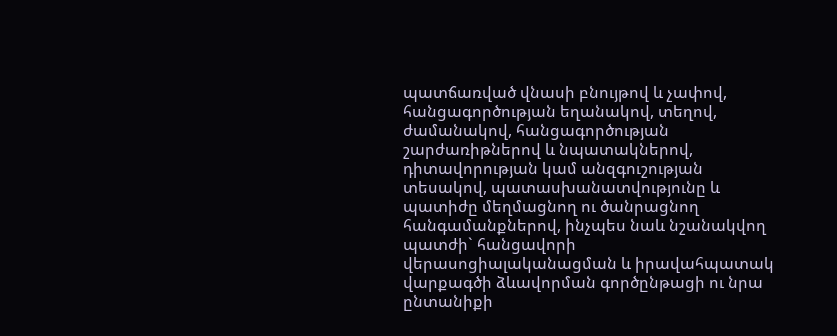պատճառված վնասի բնույթով և չափով, հանցագործության եղանակով, տեղով, ժամանակով, հանցագործության շարժառիթներով և նպատակներով, դիտավորության կամ անզգուշության տեսակով, պատասխանատվությունը և պատիժը մեղմացնող ու ծանրացնող հանգամանքներով, ինչպես նաև նշանակվող պատժի` հանցավորի վերասոցիալականացման և իրավահպատակ վարքագծի ձևավորման գործընթացի ու նրա ընտանիքի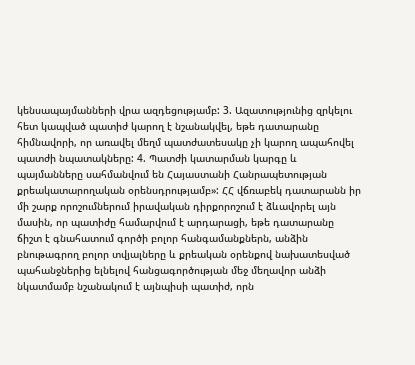կենսապայմանների վրա ազդեցությամբ: 3. Ազատությունից զրկելու հետ կապված պատիժ կարող է նշանակվել, եթե դատարանը հիմնավորի, որ առավել մեղմ պատժատեսակը չի կարող ապահովել պատժի նպատակները: 4. Պատժի կատարման կարգը և պայմանները սահմանվում են Հայաստանի Հանրապետության քրեակատարողական օրենսդրությամբ»: ՀՀ վճռաբեկ դատարանն իր մի շարք որոշումներում իրավական դիրքորոշում է ձևավորել այն մասին, որ պատիժը համարվում է արդարացի, եթե դատարանը ճիշտ է գնահատում գործի բոլոր հանգամանքներն, անձին բնութագրող բոլոր տվյալները և քրեական օրենքով նախատեսված պահանջներից ելնելով հանցագործության մեջ մեղավոր անձի նկատմամբ նշանակում է այնպիսի պատիժ, որն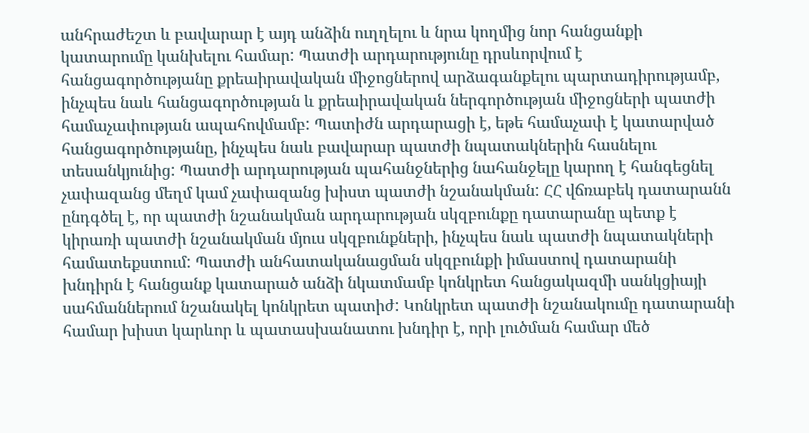անհրաժեշտ և բավարար է այդ անձին ուղղելու և նրա կողմից նոր հանցանքի կատարումը կանխելու համար: Պատժի արդարությունը դրսևորվում է հանցագործությանը քրեաիրավական միջոցներով արձագանքելու պարտադիրությամբ, ինչպես նաև հանցագործության և քրեաիրավական ներգործության միջոցների պատժի համաչափության ապահովմամբ: Պատիժն արդարացի է, եթե համաչափ է կատարված հանցագործությանը, ինչպես նաև բավարար պատժի նպատակներին հասնելու տեսանկյունից: Պատժի արդարության պահանջներից նահանջելը կարող է հանգեցնել չափազանց մեղմ կամ չափազանց խիստ պատժի նշանակման: ՀՀ վճռաբեկ դատարանն ընդգծել է, որ պատժի նշանակման արդարության սկզբունքը դատարանը պետք է կիրառի պատժի նշանակման մյուս սկզբունքների, ինչպես նաև պատժի նպատակների համատեքստում: Պատժի անհատականացման սկզբունքի իմաստով դատարանի խնդիրն է հանցանք կատարած անձի նկատմամբ կոնկրետ հանցակազմի սանկցիայի սահմաններում նշանակել կոնկրետ պատիժ: Կոնկրետ պատժի նշանակումը դատարանի համար խիստ կարևոր և պատասխանատու խնդիր է, որի լուծման համար մեծ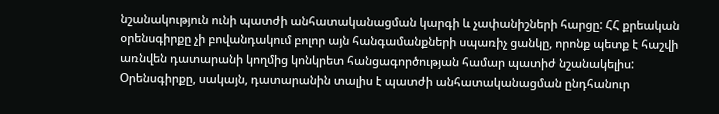նշանակություն ունի պատժի անհատականացման կարգի և չափանիշների հարցը: ՀՀ քրեական օրենսգիրքը չի բովանդակում բոլոր այն հանգամանքների սպառիչ ցանկը, որոնք պետք է հաշվի առնվեն դատարանի կողմից կոնկրետ հանցագործության համար պատիժ նշանակելիս: Օրենսգիրքը, սակայն, դատարանին տալիս է պատժի անհատականացման ընդհանուր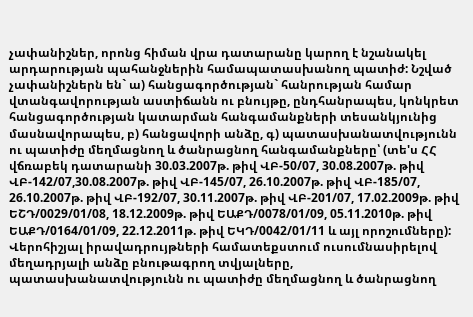չափանիշներ, որոնց հիման վրա դատարանը կարող է նշանակել արդարության պահանջներին համապատասխանող պատիժ: Նշված չափանիշներն են` ա) հանցագործության` հանրության համար վտանգավորության աստիճանն ու բնույթը, ընդհանրապես, կոնկրետ հանցագործության կատարման հանգամանքների տեսանկյունից մասնավորապես, բ) հանցավորի անձը, գ) պատասխանատվությունն ու պատիժը մեղմացնող և ծանրացնող հանգամանքները՝ (տե'ս ՀՀ վճռաբեկ դատարանի 30.03.2007թ. թիվ ՎԲ-50/07, 30.08.2007թ. թիվ ՎԲ-142/07,30.08.2007թ. թիվ ՎԲ-145/07, 26.10.2007թ. թիվ ՎԲ-185/07, 26.10.2007թ. թիվ ՎԲ-192/07, 30.11.2007թ. թիվ ՎԲ-201/07, 17.02.2009թ. թիվ ԵՇԴ/0029/01/08, 18.12.2009թ. թիվ ԵԱՔԴ/0078/01/09, 05.11.2010թ. թիվ ԵԱՔԴ/0164/01/09, 22.12.2011թ. թիվ ԵԿԴ/0042/01/11 և այլ որոշումները): Վերոհիշյալ իրավադրույթների համատեքստում ուսումնասիրելով մեղադրյալի անձը բնութագրող տվյալները, պատասխանատվությունն ու պատիժը մեղմացնող և ծանրացնող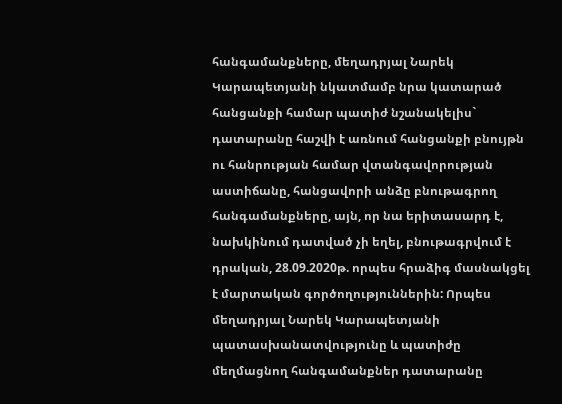հանգամանքները, մեղադրյալ Նարեկ Կարապետյանի նկատմամբ նրա կատարած հանցանքի համար պատիժ նշանակելիս` դատարանը հաշվի է առնում հանցանքի բնույթն ու հանրության համար վտանգավորության աստիճանը, հանցավորի անձը բնութագրող հանգամանքները, այն, որ նա երիտասարդ է, նախկինում դատված չի եղել, բնութագրվում է դրական, 28.09.2020թ. որպես հրաձիգ մասնակցել է մարտական գործողություններին: Որպես մեղադրյալ Նարեկ Կարապետյանի պատասխանատվությունը և պատիժը մեղմացնող հանգամանքներ դատարանը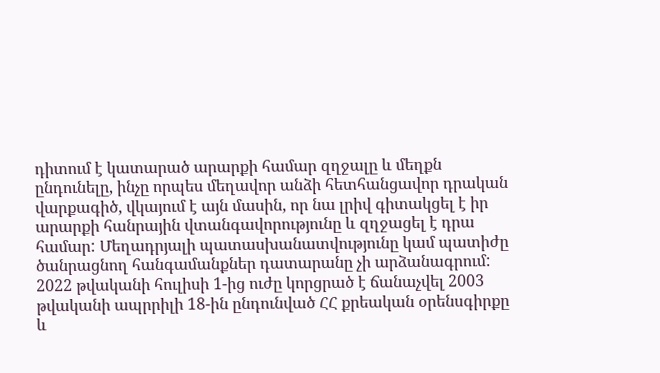դիտում է կատարած արարքի համար զղջալը և մեղքն ընդունելը, ինչը որպես մեղավոր անձի հետհանցավոր դրական վարքագիծ, վկայում է այն մասին, որ նա լրիվ գիտակցել է իր արարքի հանրային վտանգավորությունը և զղջացել է դրա համար: Մեղադրյալի պատասխանատվությունը կամ պատիժը ծանրացնող հանգամանքներ դատարանը չի արձանագրում: 2022 թվականի հուլիսի 1-ից ուժը կորցրած է ճանաչվել 2003 թվականի ապրրիլի 18-ին ընդունված ՀՀ քրեական օրենսգիրքը և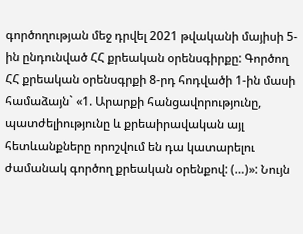գործողության մեջ դրվել 2021 թվականի մայիսի 5-ին ընդունված ՀՀ քրեական օրենսգիրքը: Գործող ՀՀ քրեական օրենսգրքի 8-րդ հոդվածի 1-ին մասի համաձայն` «1. Արարքի հանցավորությունը, պատժելիությունը և քրեաիրավական այլ հետևանքները որոշվում են դա կատարելու ժամանակ գործող քրեական օրենքով: (…)»: Նույն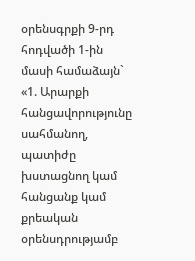օրենսգրքի 9-րդ հոդվածի 1-ին մասի համաձայն` «1. Արարքի հանցավորությունը սահմանող, պատիժը խստացնող կամ հանցանք կամ քրեական օրենսդրությամբ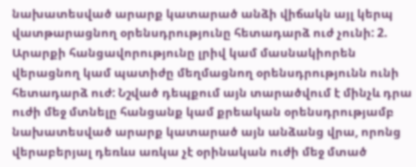նախատեսված արարք կատարած անձի վիճակն այլ կերպ վատթարացնող օրենսդրությունը հետադարձ ուժ չունի: 2. Արարքի հանցավորությունը լրիվ կամ մասնակիորեն վերացնող կամ պատիժը մեղմացնող օրենսդրությունն ունի հետադարձ ուժ: Նշված դեպքում այն տարածվում է մինչև դրա ուժի մեջ մտնելը հանցանք կամ քրեական օրենսդրությամբ նախատեսված արարք կատարած այն անձանց վրա, որոնց վերաբերյալ դեռևս առկա չէ օրինական ուժի մեջ մտած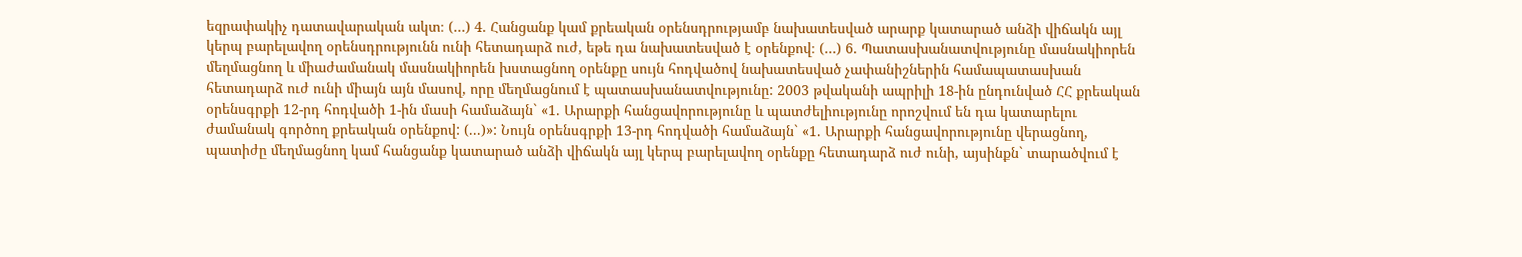եզրափակիչ դատավարական ակտ։ (…) 4. Հանցանք կամ քրեական օրենսդրությամբ նախատեսված արարք կատարած անձի վիճակն այլ կերպ բարելավող օրենսդրությունն ունի հետադարձ ուժ, եթե դա նախատեսված է օրենքով։ (…) 6. Պատասխանատվությունը մասնակիորեն մեղմացնող և միաժամանակ մասնակիորեն խստացնող օրենքը սույն հոդվածով նախատեսված չափանիշներին համապատասխան հետադարձ ուժ ունի միայն այն մասով, որը մեղմացնում է պատասխանատվությունը: 2003 թվականի ապրիլի 18-ին ընդունված ՀՀ քրեական օրենսգրքի 12-րդ հոդվածի 1-ին մասի համաձայն` «1. Արարքի հանցավորությունը և պատժելիությունը որոշվում են դա կատարելու ժամանակ գործող քրեական օրենքով: (...)»: Նույն օրենսգրքի 13-րդ հոդվածի համաձայն` «1. Արարքի հանցավորությունը վերացնող, պատիժը մեղմացնող կամ հանցանք կատարած անձի վիճակն այլ կերպ բարելավող օրենքը հետադարձ ուժ ունի, այսինքն` տարածվում է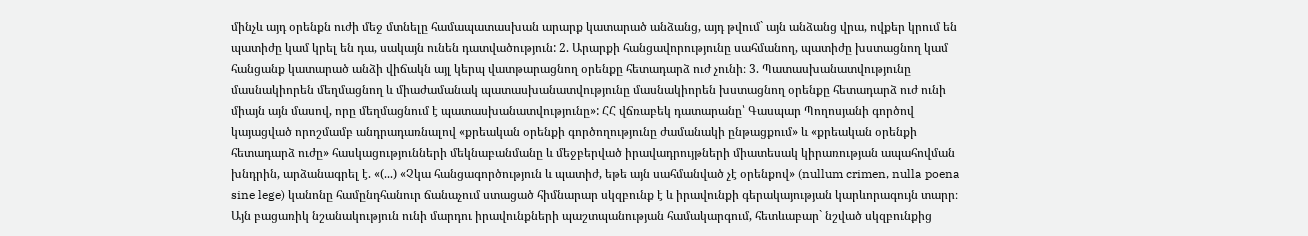մինչև այդ օրենքն ուժի մեջ մտնելը համապատասխան արարք կատարած անձանց, այդ թվում` այն անձանց վրա, ովքեր կրում են պատիժը կամ կրել են դա, սակայն ունեն դատվածություն: 2. Արարքի հանցավորությունը սահմանող, պատիժը խստացնող կամ հանցանք կատարած անձի վիճակն այլ կերպ վատթարացնող օրենքը հետադարձ ուժ չունի։ 3. Պատասխանատվությունը մասնակիորեն մեղմացնող և միաժամանակ պատասխանատվությունը մասնակիորեն խստացնող օրենքը հետադարձ ուժ ունի միայն այն մասով, որը մեղմացնում է պատասխանատվությունը»: ՀՀ վճռաբեկ դատարանը՝ Գասպար Պողոսյանի գործով կայացված որոշմամբ անդրադառնալով «քրեական օրենքի գործողությունը ժամանակի ընթացքում» և «քրեական օրենքի հետադարձ ուժը» հասկացությունների մեկնաբանմանը և մեջբերված իրավադրույթների միատեսակ կիրառության ապահովման խնդրին, արձանագրել է. «(...) «Չկա հանցագործություն և պատիժ, եթե այն սահմանված չէ օրենքով» (nullum crimen, nulla poena sine lege) կանոնը համընդհանուր ճանաչում ստացած հիմնարար սկզբունք է և իրավունքի գերակայության կարևորագույն տարր։ Այն բացառիկ նշանակություն ունի մարդու իրավունքների պաշտպանության համակարգում, հետևաբար` նշված սկզբունքից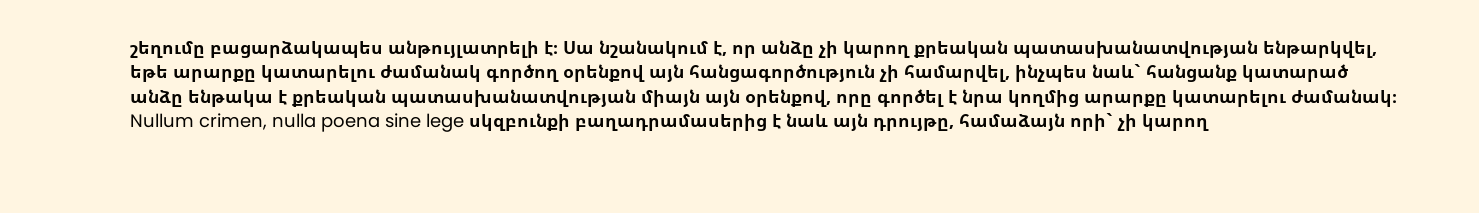շեղումը բացարձակապես անթույլատրելի է։ Սա նշանակում է, որ անձը չի կարող քրեական պատասխանատվության ենթարկվել, եթե արարքը կատարելու ժամանակ գործող օրենքով այն հանցագործություն չի համարվել, ինչպես նաև` հանցանք կատարած անձը ենթակա է քրեական պատասխանատվության միայն այն օրենքով, որը գործել է նրա կողմից արարքը կատարելու ժամանակ։ Nullum crimen, nulla poena sine lege սկզբունքի բաղադրամասերից է նաև այն դրույթը, համաձայն որի` չի կարող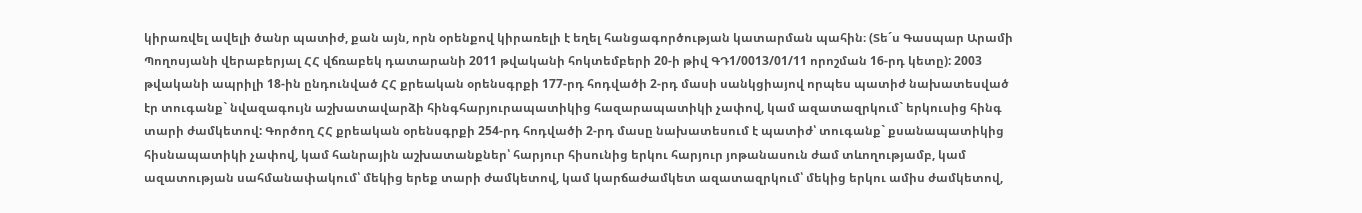կիրառվել ավելի ծանր պատիժ, քան այն, որն օրենքով կիրառելի է եղել հանցագործության կատարման պահին։ (Տե´ս Գասպար Արամի Պողոսյանի վերաբերյալ ՀՀ վճռաբեկ դատարանի 2011 թվականի հոկտեմբերի 20-ի թիվ ԳԴ1/0013/01/11 որոշման 16-րդ կետը): 2003 թվականի ապրիլի 18-ին ընդունված ՀՀ քրեական օրենսգրքի 177-րդ հոդվածի 2-րդ մասի սանկցիայով որպես պատիժ նախատեսված էր տուգանք` նվազագույն աշխատավարձի հինգհարյուրապատիկից հազարապատիկի չափով, կամ ազատազրկում` երկուսից հինգ տարի ժամկետով: Գործող ՀՀ քրեական օրենսգրքի 254-րդ հոդվածի 2-րդ մասը նախատեսում է պատիժ՝ տուգանք` քսանապատիկից հիսնապատիկի չափով, կամ հանրային աշխատանքներ՝ հարյուր հիսունից երկու հարյուր յոթանասուն ժամ տևողությամբ, կամ ազատության սահմանափակում՝ մեկից երեք տարի ժամկետով, կամ կարճաժամկետ ազատազրկում՝ մեկից երկու ամիս ժամկետով,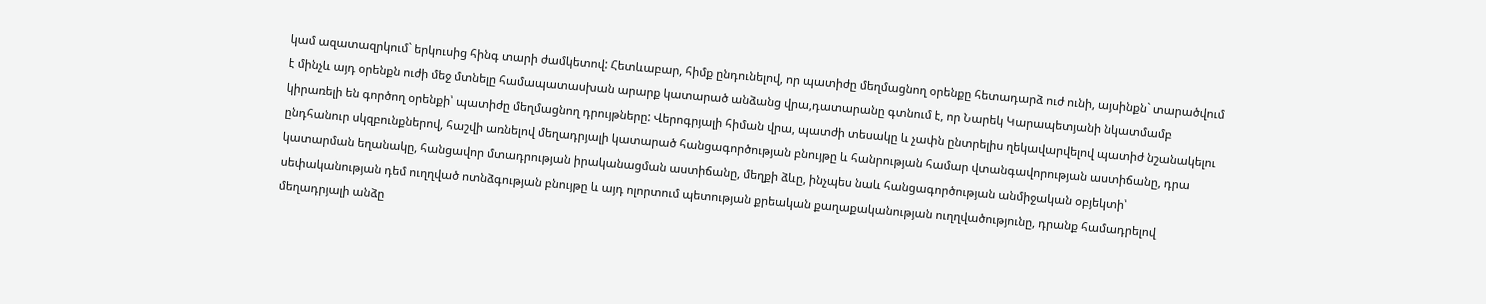կամ ազատազրկում` երկուսից հինգ տարի ժամկետով: Հետևաբար, հիմք ընդունելով, որ պատիժը մեղմացնող օրենքը հետադարձ ուժ ունի, այսինքն` տարածվում է մինչև այդ օրենքն ուժի մեջ մտնելը համապատասխան արարք կատարած անձանց վրա,դատարանը գտնում է, որ Նարեկ Կարապետյանի նկատմամբ կիրառելի են գործող օրենքի՝ պատիժը մեղմացնող դրույթները: Վերոգրյալի հիման վրա, պատժի տեսակը և չափն ընտրելիս ղեկավարվելով պատիժ նշանակելու ընդհանուր սկզբունքներով, հաշվի առնելով մեղադրյալի կատարած հանցագործության բնույթը և հանրության համար վտանգավորության աստիճանը, դրա կատարման եղանակը, հանցավոր մտադրության իրականացման աստիճանը, մեղքի ձևը, ինչպես նաև հանցագործության անմիջական օբյեկտի՝ սեփականության դեմ ուղղված ոտնձգության բնույթը և այդ ոլորտում պետության քրեական քաղաքականության ուղղվածությունը, դրանք համադրելով մեղադրյալի անձը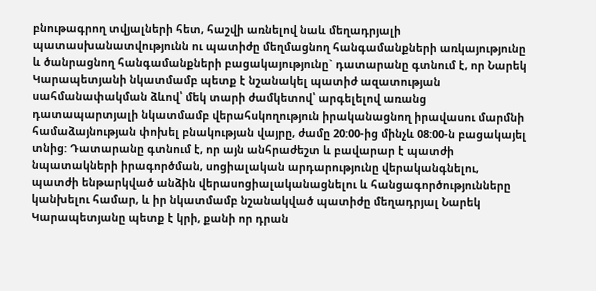բնութագրող տվյալների հետ, հաշվի առնելով նաև մեղադրյալի պատասխանատվությունն ու պատիժը մեղմացնող հանգամանքների առկայությունը և ծանրացնող հանգամանքների բացակայությունը` դատարանը գտնում է, որ Նարեկ Կարապետյանի նկատմամբ պետք է նշանակել պատիժ ազատության սահմանափակման ձևով՝ մեկ տարի ժամկետով՝ արգելելով առանց դատապարտյալի նկատմամբ վերահսկողություն իրականացնող իրավասու մարմնի համաձայնության փոխել բնակության վայրը, ժամը 20:00-ից մինչև 08:00-ն բացակայել տնից: Դատարանը գտնում է, որ այն անհրաժեշտ և բավարար է պատժի նպատակների իրագործման, սոցիալական արդարությունը վերականգնելու, պատժի ենթարկված անձին վերասոցիալականացնելու և հանցագործությունները կանխելու համար, և իր նկատմամբ նշանակված պատիժը մեղադրյալ Նարեկ Կարապետյանը պետք է կրի, քանի որ դրան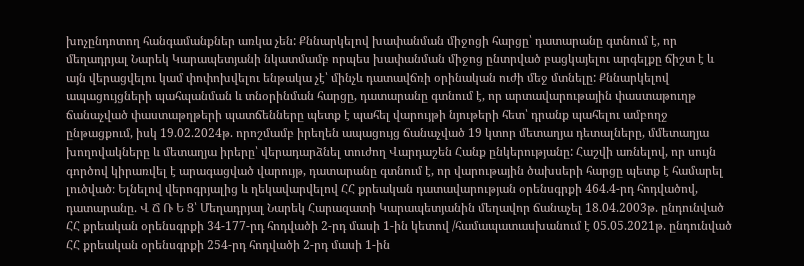խոչընդոտող հանգամանքներ առկա չեն: Քննարկելով խափանման միջոցի հարցը՝ դատարանը գտնում է, որ մեղադրյալ Նարեկ Կարապետյանի նկատմամբ որպես խափանման միջոց ընտրված բացկայելու արգելքը ճիշտ է և այն վերացվելու կամ փոփոխվելու ենթակա չէ՝ մինչև դատավճռի օրինական ուժի մեջ մտնելը: Քննարկելով ապացույցների պահպանման և տնօրինման հարցը, դատարանը գտնում է, որ արտավարութային փաստաթուղթ ճանաչված փաստաթղթերի պատճենները պետք է պահել վարույթի նյութերի հետ՝ դրանք պահելու ամբողջ ընթացքում, իսկ 19.02.2024թ. որոշմամբ իրեղեն ապացույց ճանաչված 19 կտոր մետաղյա դետալները, մմետաղյա խողովակները և մետաղյա իրերը՝ վերադարձնել տուժող Վարդաշեն Հանք ընկերությանը: Հաշվի առնելով, որ սույն գործով կիրառվել է արագացված վարույթ, դատարանը գտնում է, որ վարութային ծախսերի հարցը պետք է համարել լուծված։ Ելնելով վերոգրյալից և ղեկավարվելով ՀՀ քրեական դատավարության օրենսգրքի 464.4-րդ հոդվածով, դատարանը. Վ Ճ Ռ Ե Ց՝ Մեղադրյալ Նարեկ Հարազատի Կարապետյանին մեղավոր ճանաչել 18.04.2003թ. ընդունված ՀՀ քրեական օրենսգրքի 34-177-րդ հոդվածի 2-րդ մասի 1-ին կետով /համապատասխանում է 05.05.2021թ. ընդունված ՀՀ քրեական օրենսգրքի 254-րդ հոդվածի 2-րդ մասի 1-ին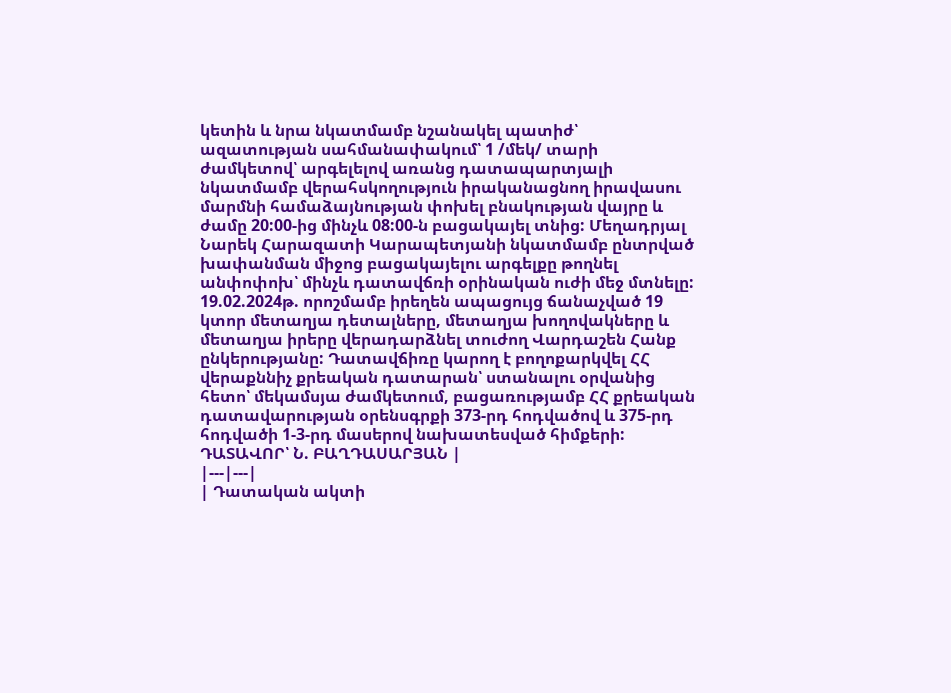կետին և նրա նկատմամբ նշանակել պատիժ՝ ազատության սահմանափակում՝ 1 /մեկ/ տարի ժամկետով՝ արգելելով առանց դատապարտյալի նկատմամբ վերահսկողություն իրականացնող իրավասու մարմնի համաձայնության փոխել բնակության վայրը և ժամը 20:00-ից մինչև 08:00-ն բացակայել տնից: Մեղադրյալ Նարեկ Հարազատի Կարապետյանի նկատմամբ ընտրված խափանման միջոց բացակայելու արգելքը թողնել անփոփոխ՝ մինչև դատավճռի օրինական ուժի մեջ մտնելը: 19.02.2024թ. որոշմամբ իրեղեն ապացույց ճանաչված 19 կտոր մետաղյա դետալները, մետաղյա խողովակները և մետաղյա իրերը վերադարձնել տուժող Վարդաշեն Հանք ընկերությանը: Դատավճիռը կարող է բողոքարկվել ՀՀ վերաքննիչ քրեական դատարան՝ ստանալու օրվանից հետո՝ մեկամսյա ժամկետում, բացառությամբ ՀՀ քրեական դատավարության օրենսգրքի 373-րդ հոդվածով և 375-րդ հոդվածի 1-3-րդ մասերով նախատեսված հիմքերի: ԴԱՏԱՎՈՐ՝ Ն. ԲԱՂԴԱՍԱՐՅԱՆ |
|---|---|
| Դատական ակտի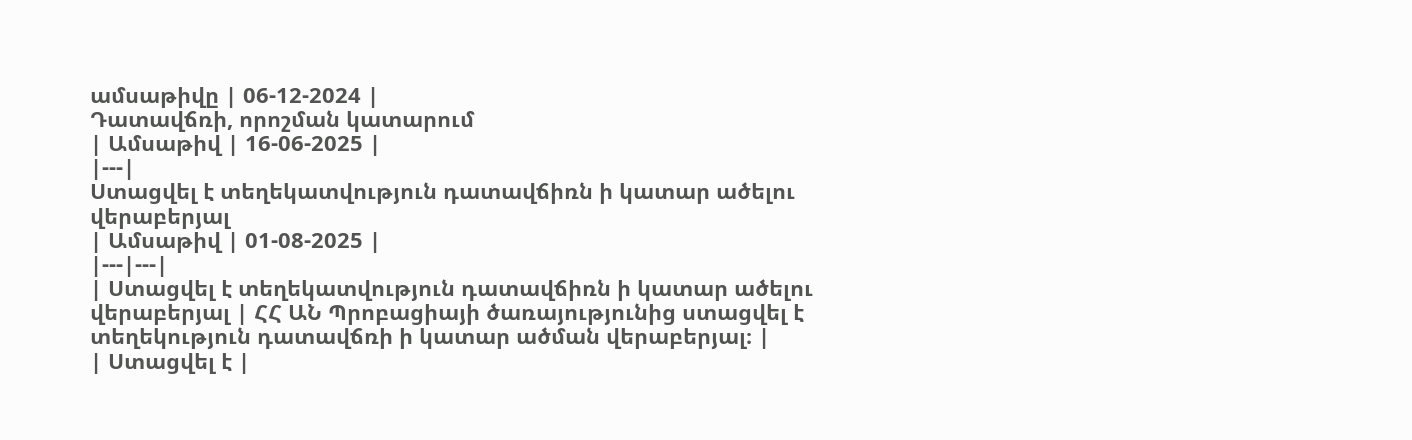ամսաթիվը | 06-12-2024 |
Դատավճռի, որոշման կատարում
| Ամսաթիվ | 16-06-2025 |
|---|
Ստացվել է տեղեկատվություն դատավճիռն ի կատար ածելու վերաբերյալ
| Ամսաթիվ | 01-08-2025 |
|---|---|
| Ստացվել է տեղեկատվություն դատավճիռն ի կատար ածելու վերաբերյալ | ՀՀ ԱՆ Պրոբացիայի ծառայությունից ստացվել է տեղեկություն դատավճռի ի կատար ածման վերաբերյալ։ |
| Ստացվել է |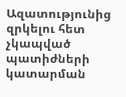Ազատությունից զրկելու հետ չկապված պատիժների կատարման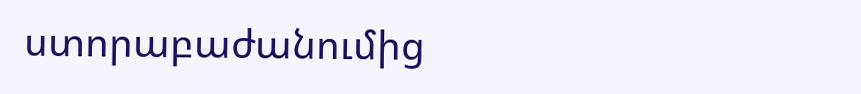ստորաբաժանումից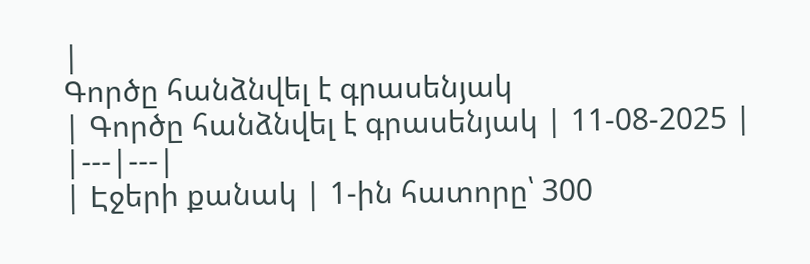|
Գործը հանձնվել է գրասենյակ
| Գործը հանձնվել է գրասենյակ | 11-08-2025 |
|---|---|
| Էջերի քանակ | 1-ին հատորը՝ 300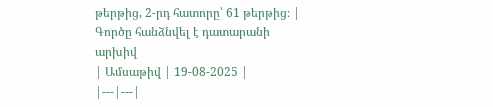թերթից, 2-րդ հատորը՝ 61 թերթից։ |
Գործը հանձնվել է դատարանի արխիվ
| Ամսաթիվ | 19-08-2025 |
|---|---|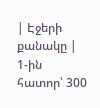| Էջերի քանակը | 1-ին հատոր՝ 300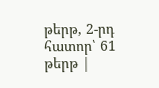թերթ, 2-րդ հատոր՝ 61 թերթ |